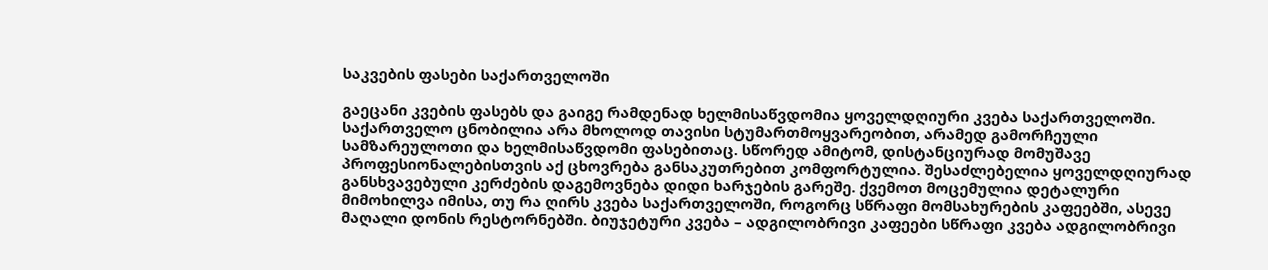საკვების ფასები საქართველოში

გაეცანი კვების ფასებს და გაიგე რამდენად ხელმისაწვდომია ყოველდღიური კვება საქართველოში. საქართველო ცნობილია არა მხოლოდ თავისი სტუმართმოყვარეობით, არამედ გამორჩეული სამზარეულოთი და ხელმისაწვდომი ფასებითაც. სწორედ ამიტომ, დისტანციურად მომუშავე პროფესიონალებისთვის აქ ცხოვრება განსაკუთრებით კომფორტულია. შესაძლებელია ყოველდღიურად განსხვავებული კერძების დაგემოვნება დიდი ხარჯების გარეშე. ქვემოთ მოცემულია დეტალური მიმოხილვა იმისა, თუ რა ღირს კვება საქართველოში, როგორც სწრაფი მომსახურების კაფეებში, ასევე მაღალი დონის რესტორნებში. ბიუჯეტური კვება – ადგილობრივი კაფეები სწრაფი კვება ადგილობრივი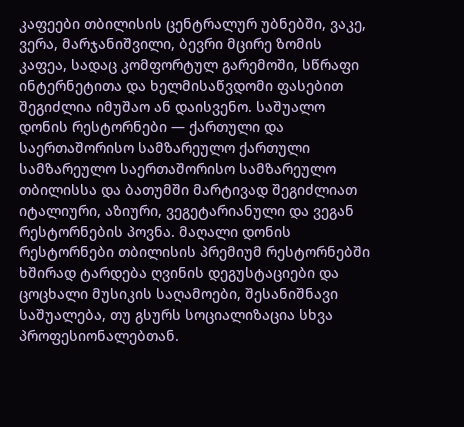კაფეები თბილისის ცენტრალურ უბნებში, ვაკე, ვერა, მარჯანიშვილი, ბევრი მცირე ზომის კაფეა, სადაც კომფორტულ გარემოში, სწრაფი ინტერნეტითა და ხელმისაწვდომი ფასებით შეგიძლია იმუშაო ან დაისვენო. საშუალო დონის რესტორნები — ქართული და საერთაშორისო სამზარეულო ქართული სამზარეულო საერთაშორისო სამზარეულო თბილისსა და ბათუმში მარტივად შეგიძლიათ იტალიური, აზიური, ვეგეტარიანული და ვეგან რესტორნების პოვნა. მაღალი დონის რესტორნები თბილისის პრემიუმ რესტორნებში ხშირად ტარდება ღვინის დეგუსტაციები და ცოცხალი მუსიკის საღამოები, შესანიშნავი საშუალება, თუ გსურს სოციალიზაცია სხვა პროფესიონალებთან.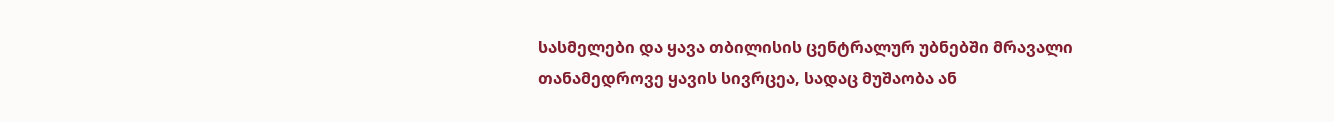სასმელები და ყავა თბილისის ცენტრალურ უბნებში მრავალი თანამედროვე ყავის სივრცეა, სადაც მუშაობა ან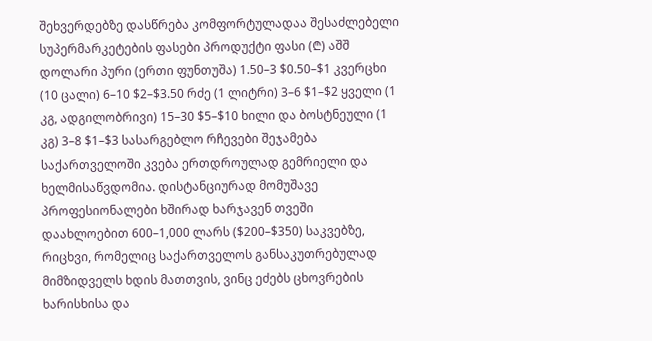შეხვერდებზე დასწრება კომფორტულადაა შესაძლებელი სუპერმარკეტების ფასები პროდუქტი ფასი (₾) აშშ დოლარი პური (ერთი ფუნთუშა) 1.50–3 $0.50–$1 კვერცხი (10 ცალი) 6–10 $2–$3.50 რძე (1 ლიტრი) 3–6 $1–$2 ყველი (1 კგ, ადგილობრივი) 15–30 $5–$10 ხილი და ბოსტნეული (1 კგ) 3–8 $1–$3 სასარგებლო რჩევები შეჯამება საქართველოში კვება ერთდროულად გემრიელი და ხელმისაწვდომია. დისტანციურად მომუშავე პროფესიონალები ხშირად ხარჯავენ თვეში დაახლოებით 600–1,000 ლარს ($200–$350) საკვებზე, რიცხვი, რომელიც საქართველოს განსაკუთრებულად მიმზიდველს ხდის მათთვის, ვინც ეძებს ცხოვრების ხარისხისა და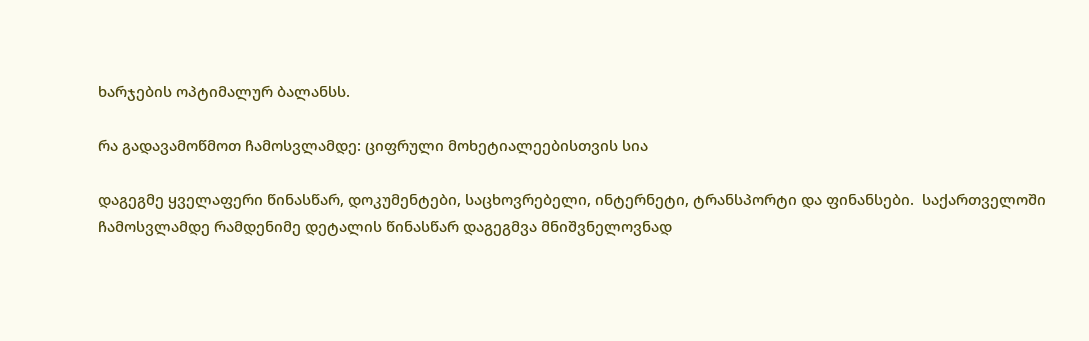ხარჯების ოპტიმალურ ბალანსს.

რა გადავამოწმოთ ჩამოსვლამდე: ციფრული მოხეტიალეებისთვის სია

დაგეგმე ყველაფერი წინასწარ, დოკუმენტები, საცხოვრებელი, ინტერნეტი, ტრანსპორტი და ფინანსები.  საქართველოში ჩამოსვლამდე რამდენიმე დეტალის წინასწარ დაგეგმვა მნიშვნელოვნად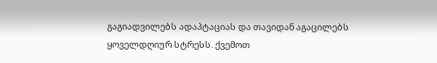გაგიადვილებს ადაპტაციას და თავიდან აგაცილებს ყოველდღიურ სტრესს. ქვემოთ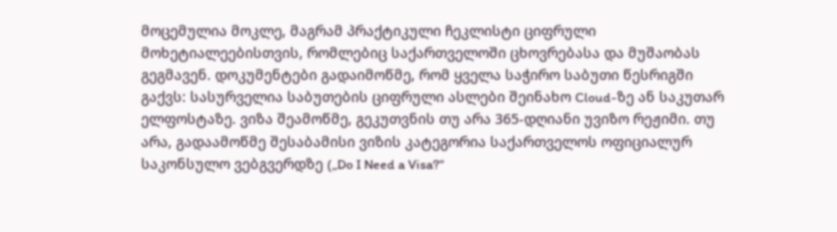მოცემულია მოკლე, მაგრამ პრაქტიკული ჩეკლისტი ციფრული მოხეტიალეებისთვის, რომლებიც საქართველოში ცხოვრებასა და მუშაობას გეგმავენ. დოკუმენტები გადაიმოწმე, რომ ყველა საჭირო საბუთი წესრიგში გაქვს: სასურველია საბუთების ციფრული ასლები შეინახო Cloud-ზე ან საკუთარ ელფოსტაზე. ვიზა შეამოწმე, გეკუთვნის თუ არა 365-დღიანი უვიზო რეჟიმი. თუ არა, გადაამოწმე შესაბამისი ვიზის კატეგორია საქართველოს ოფიციალურ საკონსულო ვებგვერდზე („Do I Need a Visa?“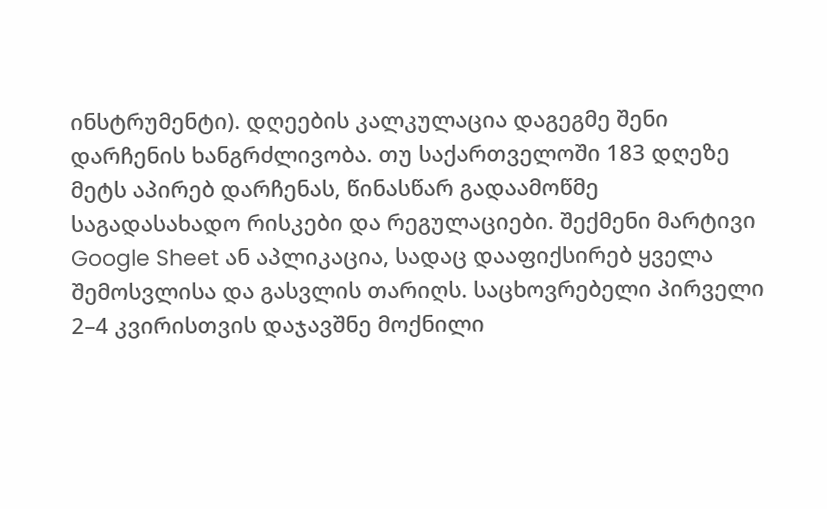ინსტრუმენტი). დღეების კალკულაცია დაგეგმე შენი დარჩენის ხანგრძლივობა. თუ საქართველოში 183 დღეზე მეტს აპირებ დარჩენას, წინასწარ გადაამოწმე საგადასახადო რისკები და რეგულაციები. შექმენი მარტივი Google Sheet ან აპლიკაცია, სადაც დააფიქსირებ ყველა შემოსვლისა და გასვლის თარიღს. საცხოვრებელი პირველი 2–4 კვირისთვის დაჯავშნე მოქნილი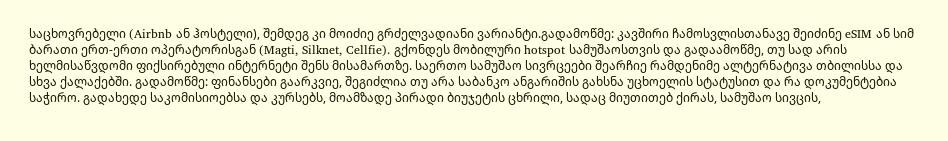საცხოვრებელი (Airbnb ან ჰოსტელი), შემდეგ კი მოიძიე გრძელვადიანი ვარიანტი.გადამოწმე: კავშირი ჩამოსვლისთანავე შეიძინე eSIM ან სიმ ბარათი ერთ-ერთი ოპერატორისგან (Magti, Silknet, Cellfie). გქონდეს მობილური hotspot სამუშაოსთვის და გადაამოწმე, თუ სად არის ხელმისაწვდომი ფიქსირებული ინტერნეტი შენს მისამართზე. საერთო სამუშაო სივრცეები შეარჩიე რამდენიმე ალტერნატივა თბილისსა და სხვა ქალაქებში. გადამოწმე: ფინანსები გაარკვიე, შეგიძლია თუ არა საბანკო ანგარიშის გახსნა უცხოელის სტატუსით და რა დოკუმენტებია საჭირო. გადახედე საკომისიოებსა და კურსებს, მოამზადე პირადი ბიუჯეტის ცხრილი, სადაც მიუთითებ ქირას, სამუშაო სივცის,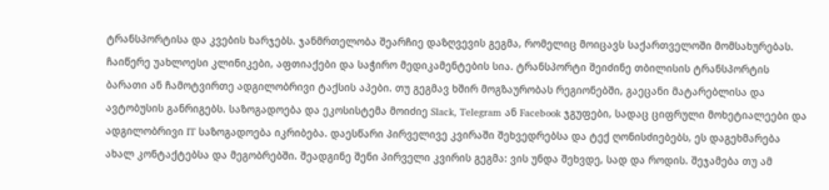ტრანსპორტისა და კვების ხარჯებს. ჯანმრთელობა შეარჩიე დაზღვევის გეგმა, რომელიც მოიცავს საქართველოში მომსახურებას. ჩაიწერე უახლოესი კლინიკები, აფთიაქები და საჭირო მედიკამენტების სია. ტრანსპორტი შეიძინე თბილისის ტრანსპორტის ბარათი ან ჩამოტვირთე ადგილობრივი ტაქსის აპები. თუ გეგმავ ხშირ მოგზაურობას რეგიონებში, გაეცანი მატარებლისა და ავტობუსის განრიგებს. საზოგადოება და ეკოსისტემა მოიძიე Slack, Telegram ან Facebook ჯგუფები, სადაც ციფრული მოხეტიალეები და ადგილობრივი IT საზოგადოება იკრიბება. დაესწარი პირველივე კვირაში შეხვედრებსა და ტექ ღონისძიებებს, ეს დაგეხმარება ახალ კონტაქტებსა და მეგობრებში. შეადგინე შენი პირველი კვირის გეგმა: ვის უნდა შეხვდე, სად და როდის. შეჯამება თუ ამ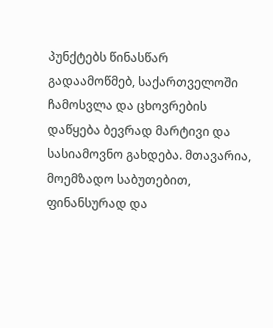პუნქტებს წინასწარ გადაამოწმებ, საქართველოში ჩამოსვლა და ცხოვრების დაწყება ბევრად მარტივი და სასიამოვნო გახდება. მთავარია, მოემზადო საბუთებით, ფინანსურად და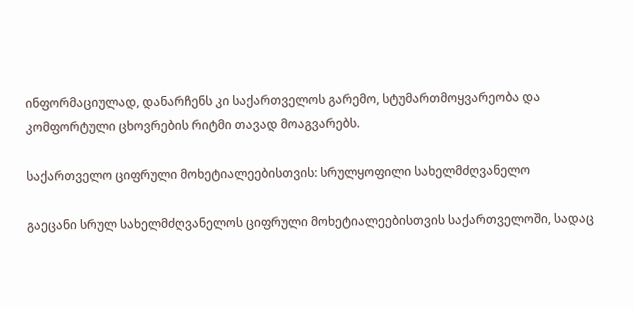ინფორმაციულად, დანარჩენს კი საქართველოს გარემო, სტუმართმოყვარეობა და კომფორტული ცხოვრების რიტმი თავად მოაგვარებს.

საქართველო ციფრული მოხეტიალეებისთვის: სრულყოფილი სახელმძღვანელო

გაეცანი სრულ სახელმძღვანელოს ციფრული მოხეტიალეებისთვის საქართველოში, სადაც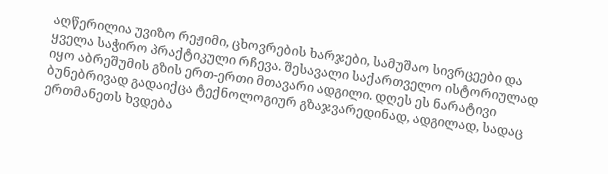აღწერილია უვიზო რეჟიმი, ცხოვრების ხარჯები, სამუშაო სივრცეები და ყველა საჭირო პრაქტიკული რჩევა. შესავალი საქართველო ისტორიულად იყო აბრეშუმის გზის ერთ-ერთი მთავარი ადგილი. დღეს ეს ნარატივი ბუნებრივად გადაიქცა ტექნოლოგიურ გზაჯვარედინად, ადგილად, სადაც ერთმანეთს ხვდება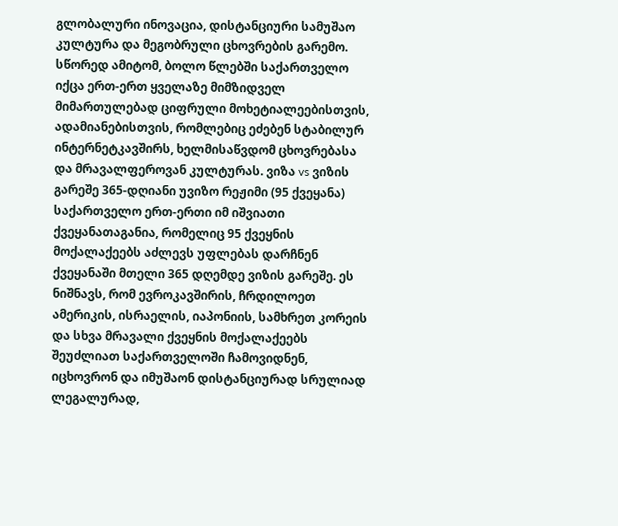გლობალური ინოვაცია, დისტანციური სამუშაო კულტურა და მეგობრული ცხოვრების გარემო. სწორედ ამიტომ, ბოლო წლებში საქართველო იქცა ერთ-ერთ ყველაზე მიმზიდველ მიმართულებად ციფრული მოხეტიალეებისთვის, ადამიანებისთვის, რომლებიც ეძებენ სტაბილურ ინტერნეტკავშირს, ხელმისაწვდომ ცხოვრებასა და მრავალფეროვან კულტურას. ვიზა vs ვიზის გარეშე 365-დღიანი უვიზო რეჟიმი (95 ქვეყანა) საქართველო ერთ-ერთი იმ იშვიათი ქვეყანათაგანია, რომელიც 95 ქვეყნის მოქალაქეებს აძლევს უფლებას დარჩნენ ქვეყანაში მთელი 365 დღემდე ვიზის გარეშე. ეს ნიშნავს, რომ ევროკავშირის, ჩრდილოეთ ამერიკის, ისრაელის, იაპონიის, სამხრეთ კორეის და სხვა მრავალი ქვეყნის მოქალაქეებს შეუძლიათ საქართველოში ჩამოვიდნენ, იცხოვრონ და იმუშაონ დისტანციურად სრულიად ლეგალურად,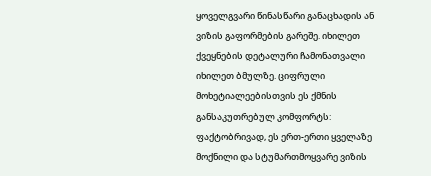ყოველგვარი წინასწარი განაცხადის ან ვიზის გაფორმების გარეშე. იხილეთ ქვეყნების დეტალური ჩამონათვალი იხილეთ ბმულზე. ციფრული მოხეტიალეებისთვის ეს ქმნის განსაკუთრებულ კომფორტს: ფაქტობრივად, ეს ერთ-ერთი ყველაზე მოქნილი და სტუმართმოყვარე ვიზის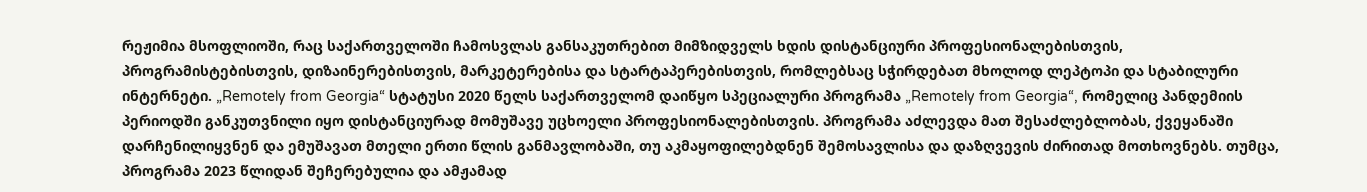რეჟიმია მსოფლიოში, რაც საქართველოში ჩამოსვლას განსაკუთრებით მიმზიდველს ხდის დისტანციური პროფესიონალებისთვის, პროგრამისტებისთვის, დიზაინერებისთვის, მარკეტერებისა და სტარტაპერებისთვის, რომლებსაც სჭირდებათ მხოლოდ ლეპტოპი და სტაბილური ინტერნეტი. „Remotely from Georgia“ სტატუსი 2020 წელს საქართველომ დაიწყო სპეციალური პროგრამა „Remotely from Georgia“, რომელიც პანდემიის პერიოდში განკუთვნილი იყო დისტანციურად მომუშავე უცხოელი პროფესიონალებისთვის. პროგრამა აძლევდა მათ შესაძლებლობას, ქვეყანაში დარჩენილიყვნენ და ემუშავათ მთელი ერთი წლის განმავლობაში, თუ აკმაყოფილებდნენ შემოსავლისა და დაზღვევის ძირითად მოთხოვნებს. თუმცა, პროგრამა 2023 წლიდან შეჩერებულია და ამჟამად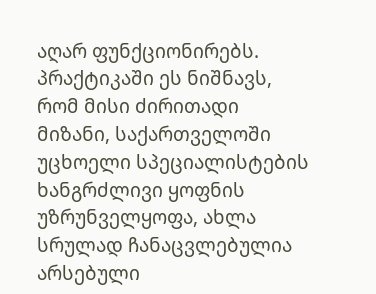აღარ ფუნქციონირებს. პრაქტიკაში ეს ნიშნავს, რომ მისი ძირითადი მიზანი, საქართველოში უცხოელი სპეციალისტების ხანგრძლივი ყოფნის უზრუნველყოფა, ახლა სრულად ჩანაცვლებულია არსებული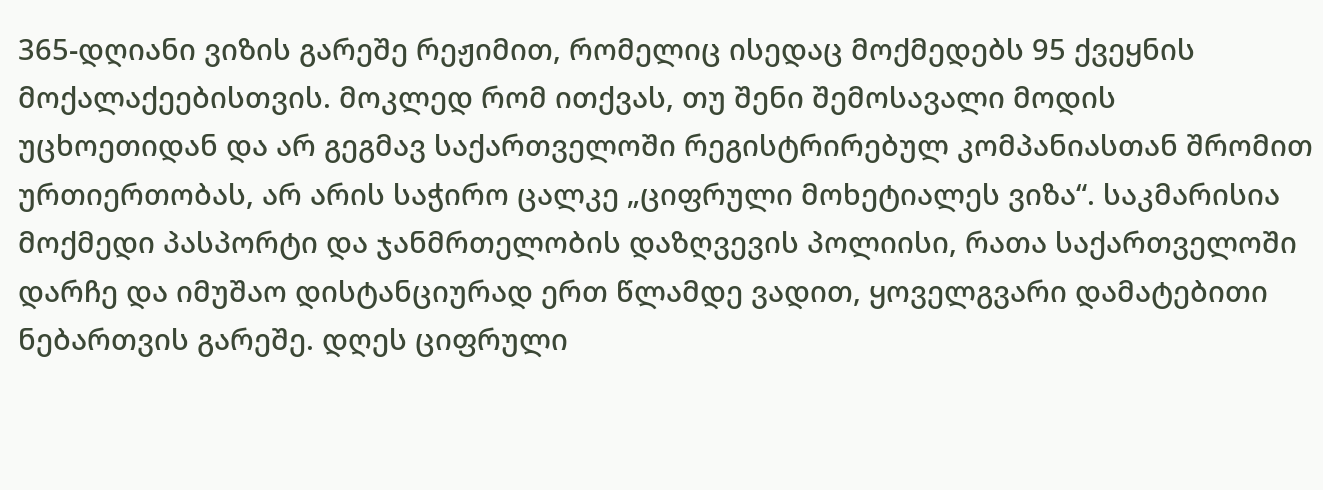365-დღიანი ვიზის გარეშე რეჟიმით, რომელიც ისედაც მოქმედებს 95 ქვეყნის მოქალაქეებისთვის. მოკლედ რომ ითქვას, თუ შენი შემოსავალი მოდის უცხოეთიდან და არ გეგმავ საქართველოში რეგისტრირებულ კომპანიასთან შრომით ურთიერთობას, არ არის საჭირო ცალკე „ციფრული მოხეტიალეს ვიზა“. საკმარისია მოქმედი პასპორტი და ჯანმრთელობის დაზღვევის პოლიისი, რათა საქართველოში დარჩე და იმუშაო დისტანციურად ერთ წლამდე ვადით, ყოველგვარი დამატებითი ნებართვის გარეშე. დღეს ციფრული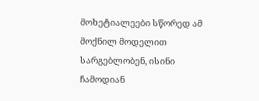მოხეტიალეები სწორედ ამ მოქნილ მოდელით სარგებლობენ, ისინი ჩამოდიან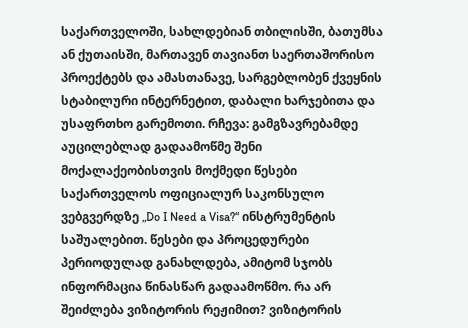საქართველოში, სახლდებიან თბილისში, ბათუმსა ან ქუთაისში, მართავენ თავიანთ საერთაშორისო პროექტებს და ამასთანავე, სარგებლობენ ქვეყნის სტაბილური ინტერნეტით, დაბალი ხარჯებითა და უსაფრთხო გარემოთი. რჩევა: გამგზავრებამდე აუცილებლად გადაამოწმე შენი მოქალაქეობისთვის მოქმედი წესები საქართველოს ოფიციალურ საკონსულო ვებგვერდზე „Do I Need a Visa?“ ინსტრუმენტის საშუალებით. წესები და პროცედურები პერიოდულად განახლდება, ამიტომ სჯობს ინფორმაცია წინასწარ გადაამოწმო. რა არ შეიძლება ვიზიტორის რეჟიმით? ვიზიტორის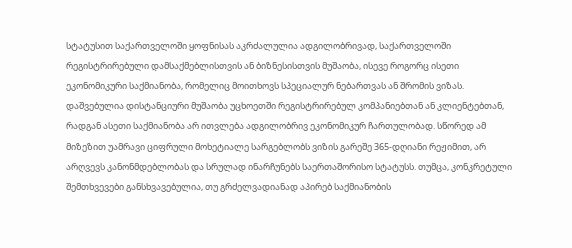სტატუსით საქართველოში ყოფნისას აკრძალულია ადგილობრივად, საქართველოში რეგისტრირებული დამსაქმებლისთვის ან ბიზნესისთვის მუშაობა, ისევე როგორც ისეთი ეკონომიკური საქმიანობა, რომელიც მოითხოვს სპეციალურ ნებართვას ან შრომის ვიზას. დაშვებულია დისტანციური მუშაობა უცხოეთში რეგისტრირებულ კომპანიებთან ან კლიენტებთან, რადგან ასეთი საქმიანობა არ ითვლება ადგილობრივ ეკონომიკურ ჩართულობად. სწორედ ამ მიზეზით უამრავი ციფრული მოხეტიალე სარგებლობს ვიზის გარეშე 365-დღიანი რეჟიმით, არ არღვევს კანონმდებლობას და სრულად ინარჩუნებს საერთაშორისო სტატუსს. თუმცა, კონკრეტული შემთხვევები განსხვავებულია, თუ გრძელვადიანად აპირებ საქმიანობის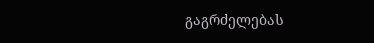გაგრძელებას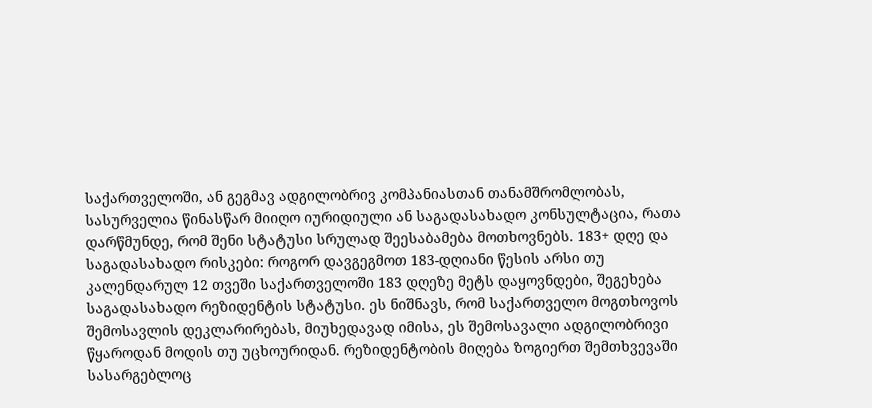საქართველოში, ან გეგმავ ადგილობრივ კომპანიასთან თანამშრომლობას, სასურველია წინასწარ მიიღო იურიდიული ან საგადასახადო კონსულტაცია, რათა დარწმუნდე, რომ შენი სტატუსი სრულად შეესაბამება მოთხოვნებს. 183+ დღე და საგადასახადო რისკები: როგორ დავგეგმოთ 183-დღიანი წესის არსი თუ კალენდარულ 12 თვეში საქართველოში 183 დღეზე მეტს დაყოვნდები, შეგეხება საგადასახადო რეზიდენტის სტატუსი. ეს ნიშნავს, რომ საქართველო მოგთხოვოს შემოსავლის დეკლარირებას, მიუხედავად იმისა, ეს შემოსავალი ადგილობრივი წყაროდან მოდის თუ უცხოურიდან. რეზიდენტობის მიღება ზოგიერთ შემთხვევაში სასარგებლოც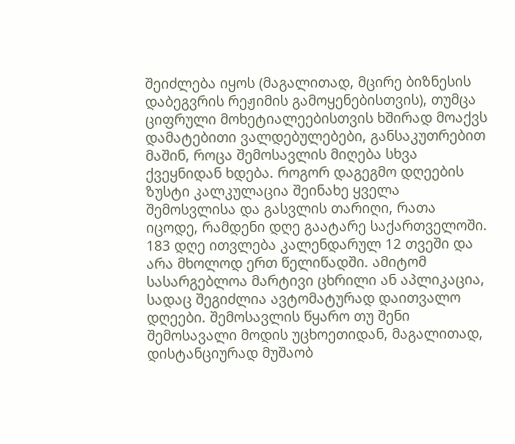შეიძლება იყოს (მაგალითად, მცირე ბიზნესის დაბეგვრის რეჟიმის გამოყენებისთვის), თუმცა ციფრული მოხეტიალეებისთვის ხშირად მოაქვს დამატებითი ვალდებულებები, განსაკუთრებით მაშინ, როცა შემოსავლის მიღება სხვა ქვეყნიდან ხდება. როგორ დაგეგმო დღეების ზუსტი კალკულაცია შეინახე ყველა შემოსვლისა და გასვლის თარიღი, რათა იცოდე, რამდენი დღე გაატარე საქართველოში. 183 დღე ითვლება კალენდარულ 12 თვეში და არა მხოლოდ ერთ წელიწადში. ამიტომ სასარგებლოა მარტივი ცხრილი ან აპლიკაცია, სადაც შეგიძლია ავტომატურად დაითვალო დღეები. შემოსავლის წყარო თუ შენი შემოსავალი მოდის უცხოეთიდან, მაგალითად, დისტანციურად მუშაობ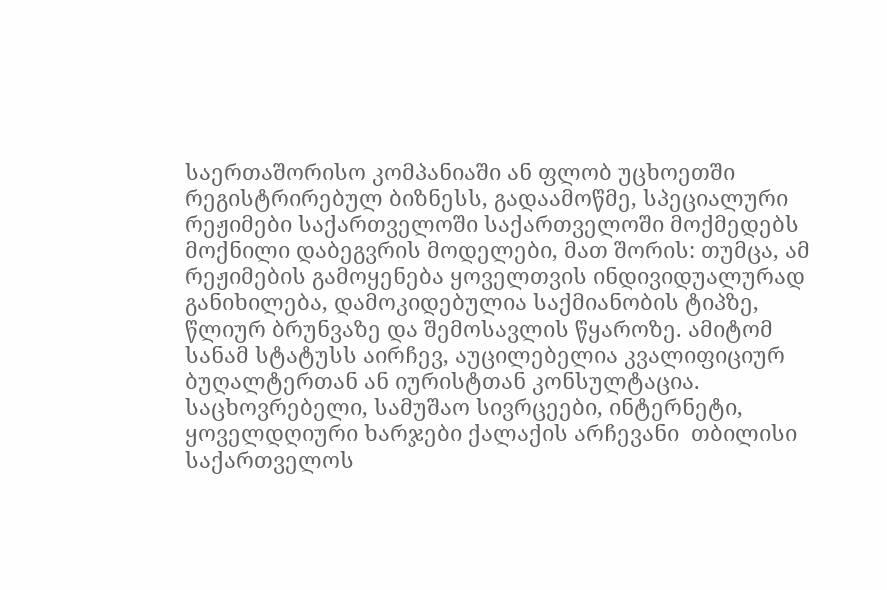საერთაშორისო კომპანიაში ან ფლობ უცხოეთში რეგისტრირებულ ბიზნესს, გადაამოწმე, სპეციალური რეჟიმები საქართველოში საქართველოში მოქმედებს მოქნილი დაბეგვრის მოდელები, მათ შორის: თუმცა, ამ რეჟიმების გამოყენება ყოველთვის ინდივიდუალურად განიხილება, დამოკიდებულია საქმიანობის ტიპზე, წლიურ ბრუნვაზე და შემოსავლის წყაროზე. ამიტომ სანამ სტატუსს აირჩევ, აუცილებელია კვალიფიციურ ბუღალტერთან ან იურისტთან კონსულტაცია. საცხოვრებელი, სამუშაო სივრცეები, ინტერნეტი, ყოველდღიური ხარჯები ქალაქის არჩევანი  თბილისი საქართველოს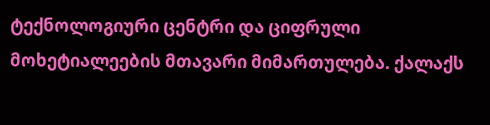ტექნოლოგიური ცენტრი და ციფრული მოხეტიალეების მთავარი მიმართულება. ქალაქს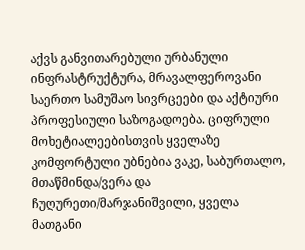აქვს განვითარებული ურბანული ინფრასტრუქტურა, მრავალფეროვანი საერთო სამუშაო სივრცეები და აქტიური პროფესიული საზოგადოება. ციფრული მოხეტიალეებისთვის ყველაზე კომფორტული უბნებია ვაკე, საბურთალო, მთაწმინდა/ვერა და ჩუღურეთი/მარჯანიშვილი, ყველა მათგანი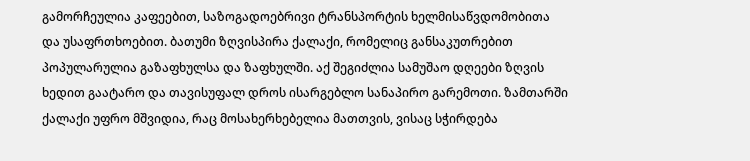გამორჩეულია კაფეებით, საზოგადოებრივი ტრანსპორტის ხელმისაწვდომობითა და უსაფრთხოებით. ბათუმი ზღვისპირა ქალაქი, რომელიც განსაკუთრებით პოპულარულია გაზაფხულსა და ზაფხულში. აქ შეგიძლია სამუშაო დღეები ზღვის ხედით გაატარო და თავისუფალ დროს ისარგებლო სანაპირო გარემოთი. ზამთარში ქალაქი უფრო მშვიდია, რაც მოსახერხებელია მათთვის, ვისაც სჭირდება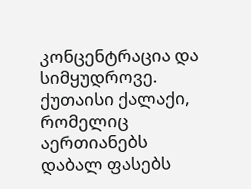კონცენტრაცია და სიმყუდროვე. ქუთაისი ქალაქი, რომელიც აერთიანებს დაბალ ფასებს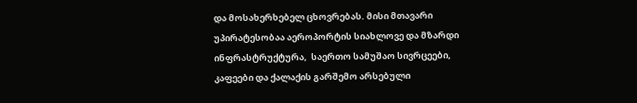და მოსახერხებელ ცხოვრებას. მისი მთავარი უპირატესობაა აეროპორტის სიახლოვე და მზარდი ინფრასტრუქტურა,  საერთო სამუშაო სივრცეები, კაფეები და ქალაქის გარშემო არსებული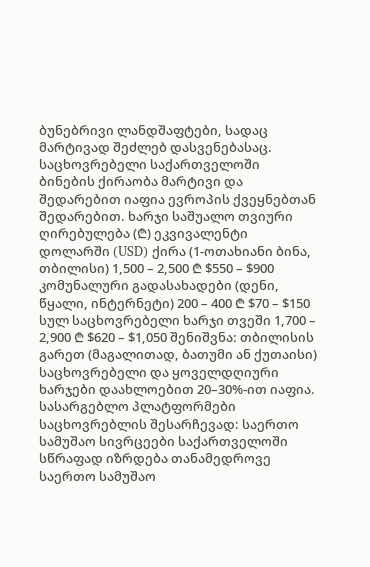ბუნებრივი ლანდშაფტები, სადაც მარტივად შეძლებ დასვენებასაც. საცხოვრებელი საქართველოში ბინების ქირაობა მარტივი და შედარებით იაფია ევროპის ქვეყნებთან შედარებით. ხარჯი საშუალო თვიური ღირებულება (₾) ეკვივალენტი დოლარში (USD) ქირა (1-ოთახიანი ბინა, თბილისი) 1,500 – 2,500 ₾ $550 – $900 კომუნალური გადასახადები (დენი, წყალი, ინტერნეტი) 200 – 400 ₾ $70 – $150 სულ საცხოვრებელი ხარჯი თვეში 1,700 – 2,900 ₾ $620 – $1,050 შენიშვნა: თბილისის გარეთ (მაგალითად, ბათუმი ან ქუთაისი) საცხოვრებელი და ყოველდღიური ხარჯები დაახლოებით 20–30%-ით იაფია. სასარგებლო პლატფორმები საცხოვრებლის შესარჩევად: საერთო სამუშაო სივრცეები საქართველოში სწრაფად იზრდება თანამედროვე საერთო სამუშაო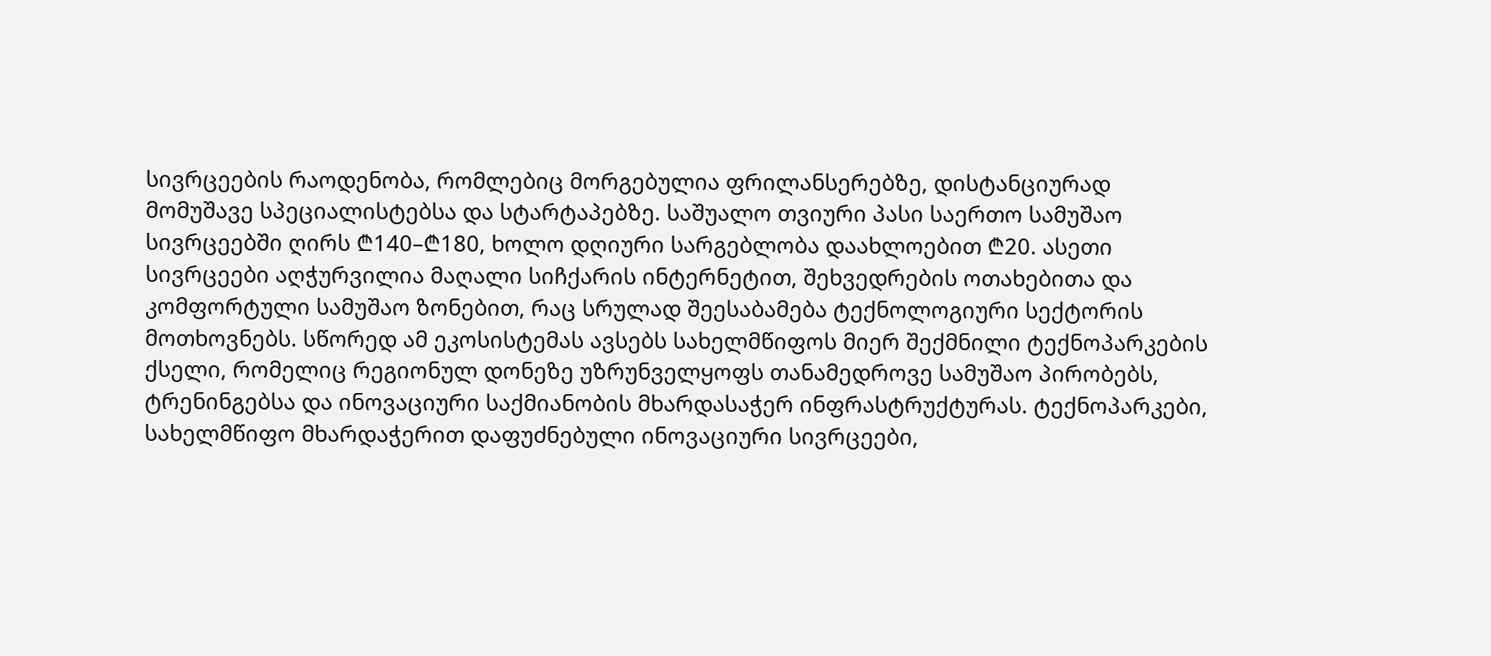სივრცეების რაოდენობა, რომლებიც მორგებულია ფრილანსერებზე, დისტანციურად მომუშავე სპეციალისტებსა და სტარტაპებზე. საშუალო თვიური პასი საერთო სამუშაო სივრცეებში ღირს ₾140–₾180, ხოლო დღიური სარგებლობა დაახლოებით ₾20. ასეთი სივრცეები აღჭურვილია მაღალი სიჩქარის ინტერნეტით, შეხვედრების ოთახებითა და კომფორტული სამუშაო ზონებით, რაც სრულად შეესაბამება ტექნოლოგიური სექტორის მოთხოვნებს. სწორედ ამ ეკოსისტემას ავსებს სახელმწიფოს მიერ შექმნილი ტექნოპარკების ქსელი, რომელიც რეგიონულ დონეზე უზრუნველყოფს თანამედროვე სამუშაო პირობებს, ტრენინგებსა და ინოვაციური საქმიანობის მხარდასაჭერ ინფრასტრუქტურას. ტექნოპარკები, სახელმწიფო მხარდაჭერით დაფუძნებული ინოვაციური სივრცეები,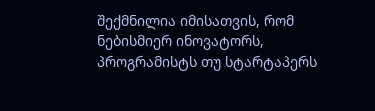შექმნილია იმისათვის, რომ ნებისმიერ ინოვატორს, პროგრამისტს თუ სტარტაპერს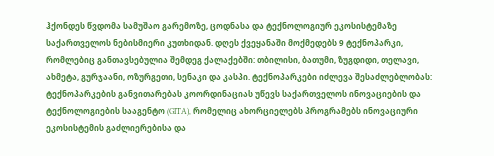ჰქონდეს წვდომა სამუშაო გარემოზე, ცოდნასა და ტექნოლოგიურ ეკოსისტემაზე საქართველოს ნებისმიერი კუთხიდან. დღეს ქვეყანაში მოქმედებს 9 ტექნოპარკი, რომლებიც განთავსებულია შემდეგ ქალაქებში: თბილისი, ბათუმი, ზუგდიდი, თელავი, ახმეტა, გურჯაანი, ოზურგეთი, სენაკი და კასპი. ტექნოპარკები იძლევა შესაძლებლობას: ტექნოპარკების განვითარებას კოორდინაციას უწევს საქართველოს ინოვაციების და ტექნოლოგიების სააგენტო (GITA), რომელიც ახორციელებს პროგრამებს ინოვაციური ეკოსისტემის გაძლიერებისა და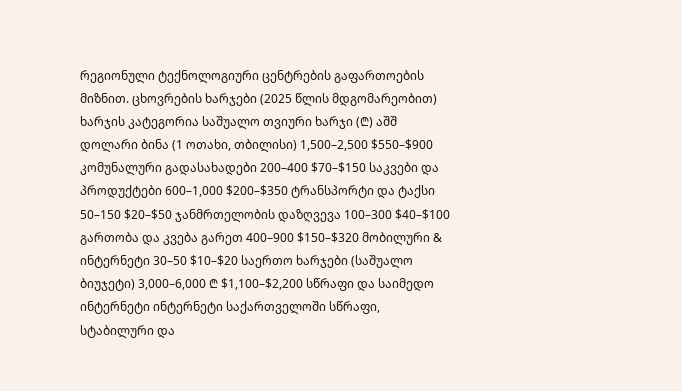რეგიონული ტექნოლოგიური ცენტრების გაფართოების მიზნით. ცხოვრების ხარჯები (2025 წლის მდგომარეობით) ხარჯის კატეგორია საშუალო თვიური ხარჯი (₾) აშშ დოლარი ბინა (1 ოთახი, თბილისი) 1,500–2,500 $550–$900 კომუნალური გადასახადები 200–400 $70–$150 საკვები და პროდუქტები 600–1,000 $200–$350 ტრანსპორტი და ტაქსი 50–150 $20–$50 ჯანმრთელობის დაზღვევა 100–300 $40–$100 გართობა და კვება გარეთ 400–900 $150–$320 მობილური & ინტერნეტი 30–50 $10–$20 საერთო ხარჯები (საშუალო ბიუჯეტი) 3,000–6,000 ₾ $1,100–$2,200 სწრაფი და საიმედო ინტერნეტი ინტერნეტი საქართველოში სწრაფი, სტაბილური და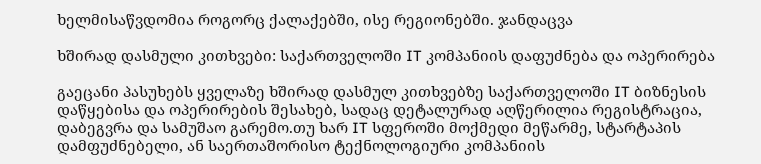ხელმისაწვდომია როგორც ქალაქებში, ისე რეგიონებში. ჯანდაცვა

ხშირად დასმული კითხვები: საქართველოში IT კომპანიის დაფუძნება და ოპერირება

გაეცანი პასუხებს ყველაზე ხშირად დასმულ კითხვებზე საქართველოში IT ბიზნესის დაწყებისა და ოპერირების შესახებ, სადაც დეტალურად აღწერილია რეგისტრაცია, დაბეგვრა და სამუშაო გარემო.თუ ხარ IT სფეროში მოქმედი მეწარმე, სტარტაპის დამფუძნებელი, ან საერთაშორისო ტექნოლოგიური კომპანიის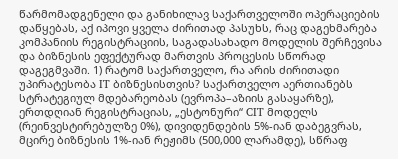წარმომადგენელი და განიხილავ საქართველოში ოპერაციების დაწყებას, აქ იპოვი ყველა ძირითად პასუხს, რაც დაგეხმარება კომპანიის რეგისტრაციის, საგადასახადო მოდელის შერჩევისა და ბიზნესის ეფექტურად მართვის პროცესის სწორად დაგეგმვაში. 1) რატომ საქართველო, რა არის ძირითადი უპირატესობა IT ბიზნესისთვის? საქართველო აერთიანებს სტრატეგიულ მდებარეობას (ევროპა–აზიის გასაყარზე), ერთდღიან რეგისტრაციას, „ესტონური“ CIT მოდელს (რეინვესტირებულზე 0%), დივიდენდების 5%-იან დაბეგვრას, მცირე ბიზნესის 1%-იან რეჟიმს (500,000 ლარამდე), სწრაფ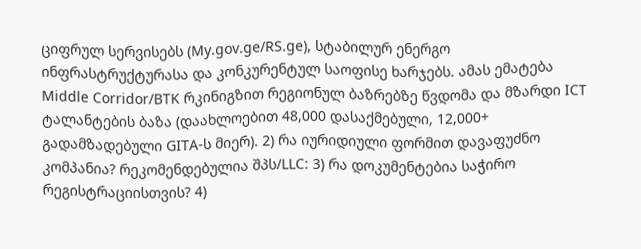ციფრულ სერვისებს (My.gov.ge/RS.ge), სტაბილურ ენერგო ინფრასტრუქტურასა და კონკურენტულ საოფისე ხარჯებს. ამას ემატება Middle Corridor/BTK რკინიგზით რეგიონულ ბაზრებზე წვდომა და მზარდი ICT ტალანტების ბაზა (დაახლოებით 48,000 დასაქმებული, 12,000+ გადამზადებული GITA-ს მიერ). 2) რა იურიდიული ფორმით დავაფუძნო კომპანია? რეკომენდებულია შპს/LLC: 3) რა დოკუმენტებია საჭირო რეგისტრაციისთვის? 4)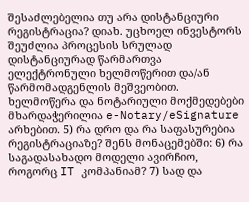შესაძლებელია თუ არა დისტანციური რეგისტრაცია? დიახ. უცხოელ ინვესტორს შეუძლია პროცესის სრულად დისტანციურად წარმართვა ელექტრონული ხელმოწერით და/ან წარმომადგენლის მეშვეობით. ხელმოწერა და ნოტარიული მოქმედებები მხარდაჭერილია e-Notary/eSignature არხებით. 5) რა დრო და რა საფასურებია რეგისტრაციაზე? შენს მონაცემებში: 6) რა საგადასახადო მოდელი ავირჩიო, როგორც IT კომპანიამ? 7) სად და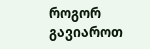როგორ გავიაროთ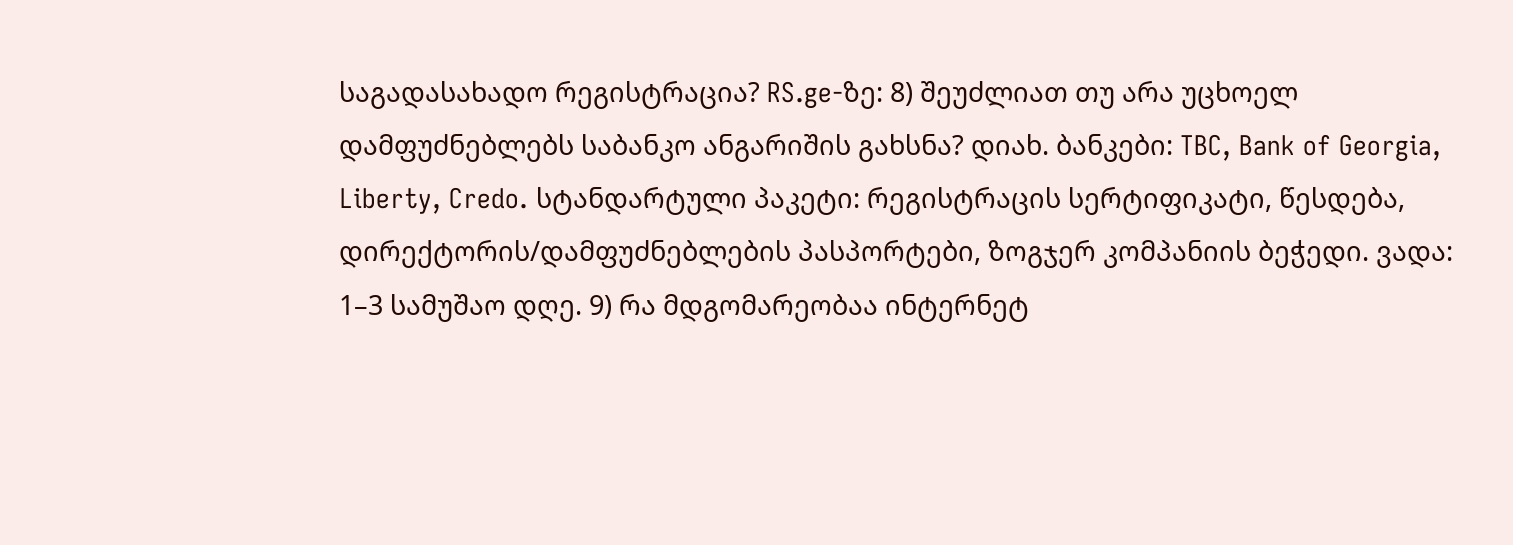საგადასახადო რეგისტრაცია? RS.ge-ზე: 8) შეუძლიათ თუ არა უცხოელ დამფუძნებლებს საბანკო ანგარიშის გახსნა? დიახ. ბანკები: TBC, Bank of Georgia, Liberty, Credo. სტანდარტული პაკეტი: რეგისტრაცის სერტიფიკატი, წესდება, დირექტორის/დამფუძნებლების პასპორტები, ზოგჯერ კომპანიის ბეჭედი. ვადა: 1–3 სამუშაო დღე. 9) რა მდგომარეობაა ინტერნეტ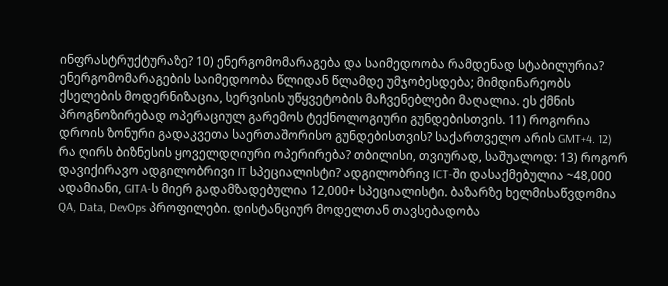ინფრასტრუქტურაზე? 10) ენერგომომარაგება და საიმედოობა რამდენად სტაბილურია? ენერგომომარაგების საიმედოობა წლიდან წლამდე უმჯობესდება; მიმდინარეობს ქსელების მოდერნიზაცია, სერვისის უწყვეტობის მაჩვენებლები მაღალია. ეს ქმნის პროგნოზირებად ოპერაციულ გარემოს ტექნოლოგიური გუნდებისთვის. 11) როგორია დროის ზონური გადაკვეთა საერთაშორისო გუნდებისთვის? საქართველო არის GMT+4. 12) რა ღირს ბიზნესის ყოველდღიური ოპერირება? თბილისი, თვიურად, საშუალოდ: 13) როგორ დავიქირავო ადგილობრივი IT სპეციალისტი? ადგილობრივ ICT-ში დასაქმებულია ~48,000 ადამიანი, GITA-ს მიერ გადამზადებულია 12,000+ სპეციალისტი. ბაზარზე ხელმისაწვდომია QA, Data, DevOps პროფილები. დისტანციურ მოდელთან თავსებადობა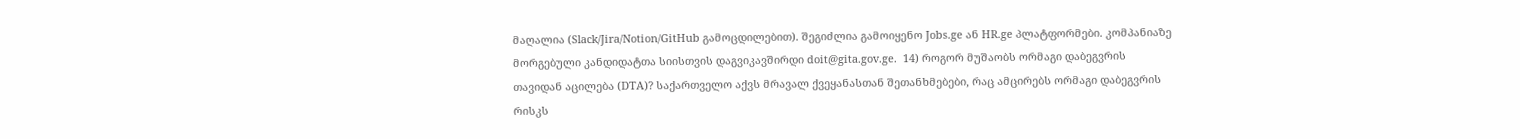მაღალია (Slack/Jira/Notion/GitHub გამოცდილებით). შეგიძლია გამოიყენო Jobs.ge ან HR.ge პლატფორმები. კომპანიაზე მორგებული კანდიდატთა სიისთვის დაგვიკავშირდი doit@gita.gov.ge.  14) როგორ მუშაობს ორმაგი დაბეგვრის თავიდან აცილება (DTA)? საქართველო აქვს მრავალ ქვეყანასთან შეთანხმებები, რაც ამცირებს ორმაგი დაბეგვრის რისკს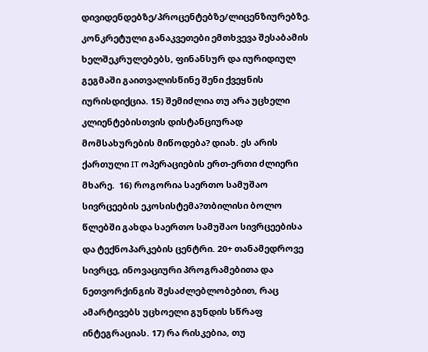დივიდენდებზე/პროცენტებზე/ლიცენზიურებზე. კონკრეტული განაკვეთები ემთხვევა შესაბამის ხელშეკრულებებს, ფინანსურ და იურიდიულ გეგმაში გაითვალისწინე შენი ქვეყნის იურისდიქცია. 15) შემიძლია თუ არა უცხელი კლიენტებისთვის დისტანციურად მომსახურების მიწოდება? დიახ. ეს არის ქართული IT ოპერაციების ერთ-ერთი ძლიერი მხარე.  16) როგორია საერთო სამუშაო სივრცეების ეკოსისტემა?თბილისი ბოლო წლებში გახდა საერთო სამუშაო სივრცეებისა და ტექნოპარკების ცენტრი. 20+ თანამედროვე სივრცე, ინოვაციური პროგრამებითა და ნეთვორქინგის შესაძლებლობებით, რაც ამარტივებს უცხოელი გუნდის სწრაფ ინტეგრაციას. 17) რა რისკებია, თუ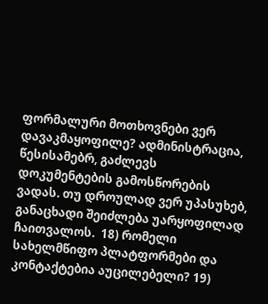ფორმალური მოთხოვნები ვერ დავაკმაყოფილე? ადმინისტრაცია, წესისამებრ, გაძლევს დოკუმენტების გამოსწორების ვადას. თუ დროულად ვერ უპასუხებ, განაცხადი შეიძლება უარყოფილად ჩაითვალოს.  18) რომელი სახელმწიფო პლატფორმები და კონტაქტებია აუცილებელი? 19)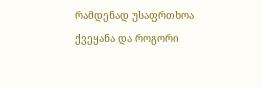რამდენად უსაფრთხოა ქვეყანა და როგორი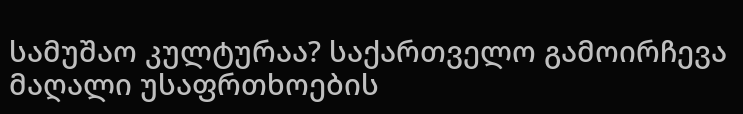სამუშაო კულტურაა? საქართველო გამოირჩევა მაღალი უსაფრთხოების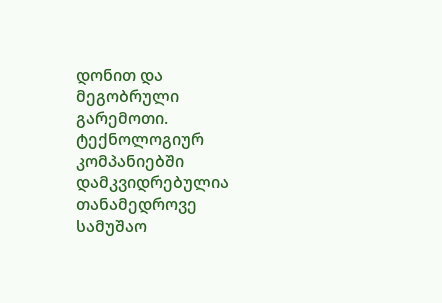დონით და მეგობრული გარემოთი. ტექნოლოგიურ კომპანიებში დამკვიდრებულია თანამედროვე სამუშაო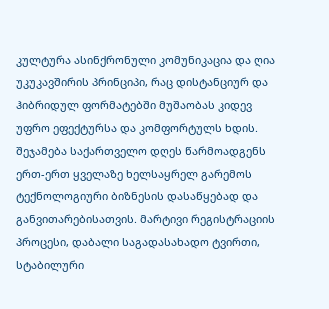კულტურა ასინქრონული კომუნიკაცია და ღია უკუკავშირის პრინციპი, რაც დისტანციურ და ჰიბრიდულ ფორმატებში მუშაობას კიდევ უფრო ეფექტურსა და კომფორტულს ხდის. შეჯამება საქართველო დღეს წარმოადგენს ერთ-ერთ ყველაზე ხელსაყრელ გარემოს ტექნოლოგიური ბიზნესის დასაწყებად და განვითარებისათვის. მარტივი რეგისტრაციის პროცესი, დაბალი საგადასახადო ტვირთი, სტაბილური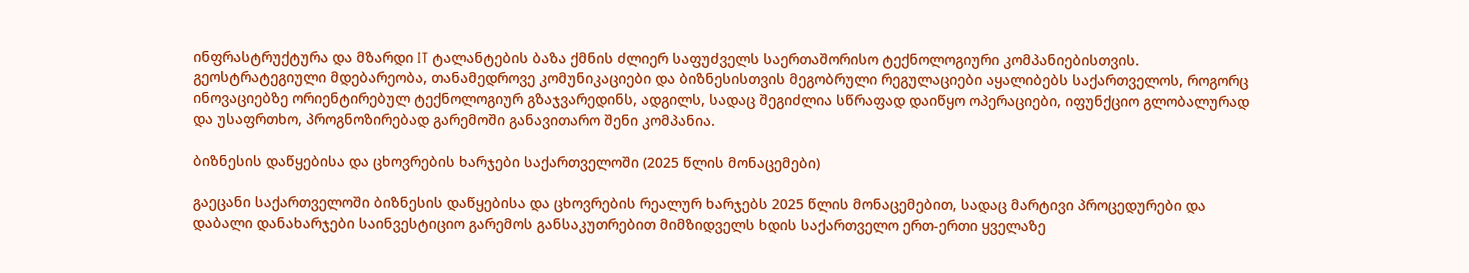ინფრასტრუქტურა და მზარდი IT ტალანტების ბაზა ქმნის ძლიერ საფუძველს საერთაშორისო ტექნოლოგიური კომპანიებისთვის. გეოსტრატეგიული მდებარეობა, თანამედროვე კომუნიკაციები და ბიზნესისთვის მეგობრული რეგულაციები აყალიბებს საქართველოს, როგორც ინოვაციებზე ორიენტირებულ ტექნოლოგიურ გზაჯვარედინს, ადგილს, სადაც შეგიძლია სწრაფად დაიწყო ოპერაციები, იფუნქციო გლობალურად და უსაფრთხო, პროგნოზირებად გარემოში განავითარო შენი კომპანია.

ბიზნესის დაწყებისა და ცხოვრების ხარჯები საქართველოში (2025 წლის მონაცემები)

გაეცანი საქართველოში ბიზნესის დაწყებისა და ცხოვრების რეალურ ხარჯებს 2025 წლის მონაცემებით, სადაც მარტივი პროცედურები და დაბალი დანახარჯები საინვესტიციო გარემოს განსაკუთრებით მიმზიდველს ხდის საქართველო ერთ-ერთი ყველაზე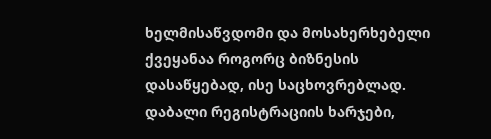ხელმისაწვდომი და მოსახერხებელი ქვეყანაა როგორც ბიზნესის დასაწყებად, ისე საცხოვრებლად. დაბალი რეგისტრაციის ხარჯები,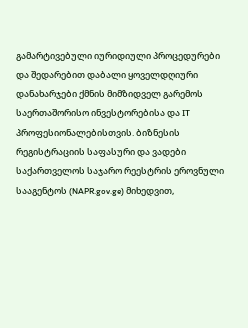გამარტივებული იურიდიული პროცედურები და შედარებით დაბალი ყოველდღიური დანახარჯები ქმნის მიმზიდველ გარემოს საერთაშორისო ინვესტორებისა და IT პროფესიონალებისთვის. ბიზნესის რეგისტრაციის საფასური და ვადები საქართველოს საჯარო რეესტრის ეროვნული სააგენტოს (NAPR.gov.ge) მიხედვით,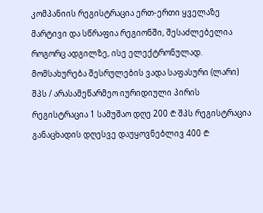კომპანიის რეგისტრაცია ერთ-ერთი ყველაზე მარტივი და სწრაფია რეგიონში, შესაძლებელია როგორც ადგილზე, ისე ელექტრონულად. მომსახურება შესრულების ვადა საფასური (ლარი) შპს / არასამეწარმეო იურიდიული პირის რეგისტრაცია 1 სამუშაო დღე 200 ₾ შპს რეგისტრაცია განაცხადის დღესვე დაუყოვნებლივ 400 ₾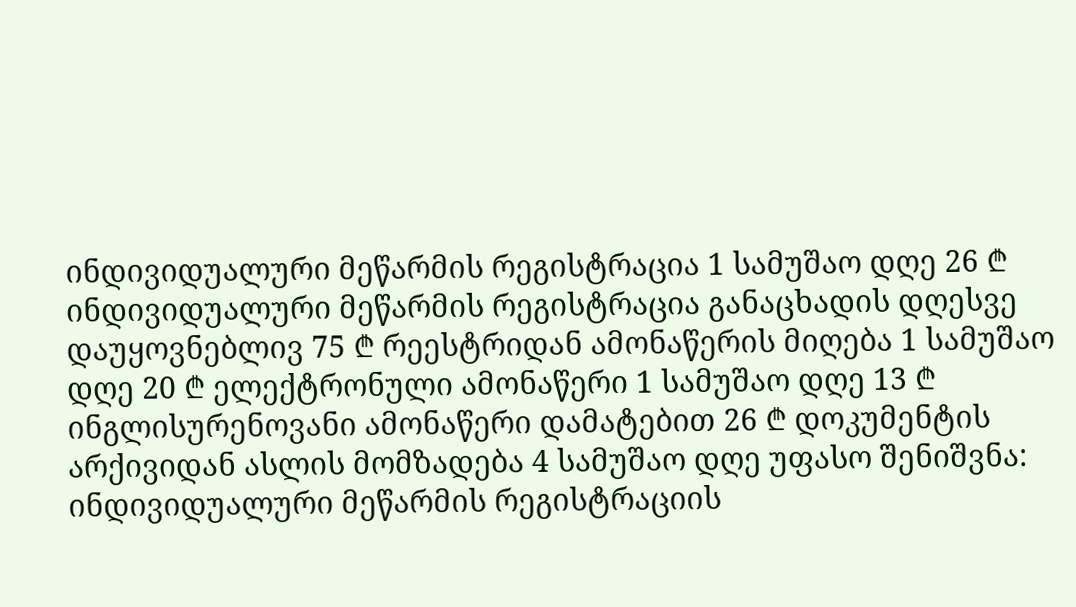ინდივიდუალური მეწარმის რეგისტრაცია 1 სამუშაო დღე 26 ₾ ინდივიდუალური მეწარმის რეგისტრაცია განაცხადის დღესვე დაუყოვნებლივ 75 ₾ რეესტრიდან ამონაწერის მიღება 1 სამუშაო დღე 20 ₾ ელექტრონული ამონაწერი 1 სამუშაო დღე 13 ₾ ინგლისურენოვანი ამონაწერი დამატებით 26 ₾ დოკუმენტის არქივიდან ასლის მომზადება 4 სამუშაო დღე უფასო შენიშვნა: ინდივიდუალური მეწარმის რეგისტრაციის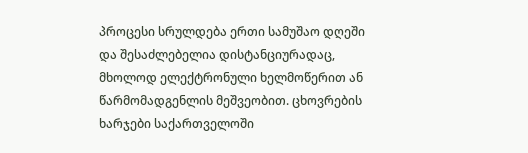პროცესი სრულდება ერთი სამუშაო დღეში და შესაძლებელია დისტანციურადაც, მხოლოდ ელექტრონული ხელმოწერით ან წარმომადგენლის მეშვეობით. ცხოვრების ხარჯები საქართველოში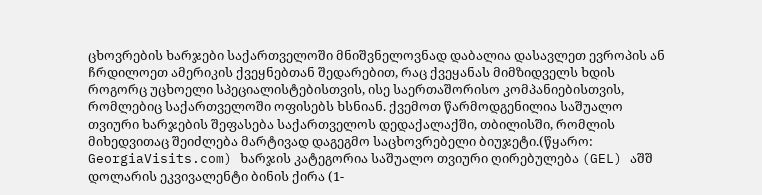ცხოვრების ხარჯები საქართველოში მნიშვნელოვნად დაბალია დასავლეთ ევროპის ან ჩრდილოეთ ამერიკის ქვეყნებთან შედარებით, რაც ქვეყანას მიმზიდველს ხდის როგორც უცხოელი სპეციალისტებისთვის, ისე საერთაშორისო კომპანიებისთვის, რომლებიც საქართველოში ოფისებს ხსნიან. ქვემოთ წარმოდგენილია საშუალო თვიური ხარჯების შეფასება საქართველოს დედაქალაქში, თბილისში, რომლის მიხედვითაც შეიძლება მარტივად დაგეგმო საცხოვრებელი ბიუჯეტი.(წყარო: GeorgiaVisits.com) ხარჯის კატეგორია საშუალო თვიური ღირებულება (GEL) აშშ დოლარის ეკვივალენტი ბინის ქირა (1-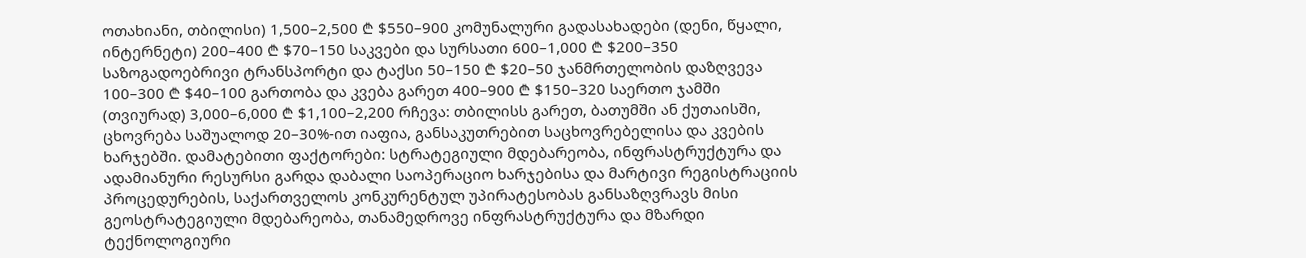ოთახიანი, თბილისი) 1,500–2,500 ₾ $550–900 კომუნალური გადასახადები (დენი, წყალი, ინტერნეტი) 200–400 ₾ $70–150 საკვები და სურსათი 600–1,000 ₾ $200–350 საზოგადოებრივი ტრანსპორტი და ტაქსი 50–150 ₾ $20–50 ჯანმრთელობის დაზღვევა 100–300 ₾ $40–100 გართობა და კვება გარეთ 400–900 ₾ $150–320 საერთო ჯამში (თვიურად) 3,000–6,000 ₾ $1,100–2,200 რჩევა: თბილისს გარეთ, ბათუმში ან ქუთაისში, ცხოვრება საშუალოდ 20–30%-ით იაფია, განსაკუთრებით საცხოვრებელისა და კვების ხარჯებში. დამატებითი ფაქტორები: სტრატეგიული მდებარეობა, ინფრასტრუქტურა და ადამიანური რესურსი გარდა დაბალი საოპერაციო ხარჯებისა და მარტივი რეგისტრაციის პროცედურების, საქართველოს კონკურენტულ უპირატესობას განსაზღვრავს მისი გეოსტრატეგიული მდებარეობა, თანამედროვე ინფრასტრუქტურა და მზარდი ტექნოლოგიური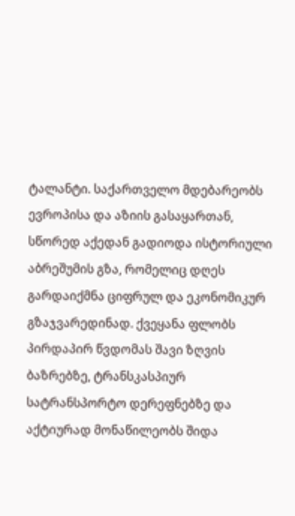ტალანტი. საქართველო მდებარეობს ევროპისა და აზიის გასაყართან, სწორედ აქედან გადიოდა ისტორიული აბრეშუმის გზა, რომელიც დღეს გარდაიქმნა ციფრულ და ეკონომიკურ გზაჯვარედინად. ქვეყანა ფლობს პირდაპირ წვდომას შავი ზღვის ბაზრებზე, ტრანსკასპიურ სატრანსპორტო დერეფნებზე და აქტიურად მონაწილეობს შიდა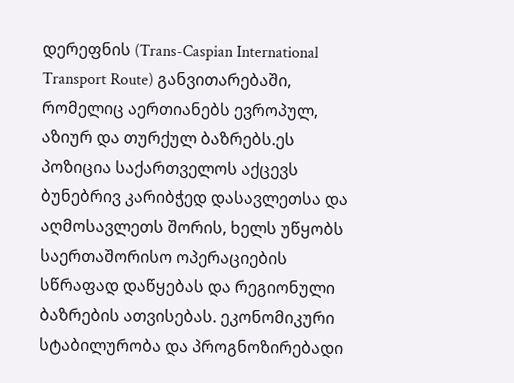დერეფნის (Trans-Caspian International Transport Route) განვითარებაში, რომელიც აერთიანებს ევროპულ, აზიურ და თურქულ ბაზრებს.ეს პოზიცია საქართველოს აქცევს ბუნებრივ კარიბჭედ დასავლეთსა და აღმოსავლეთს შორის, ხელს უწყობს საერთაშორისო ოპერაციების სწრაფად დაწყებას და რეგიონული ბაზრების ათვისებას. ეკონომიკური სტაბილურობა და პროგნოზირებადი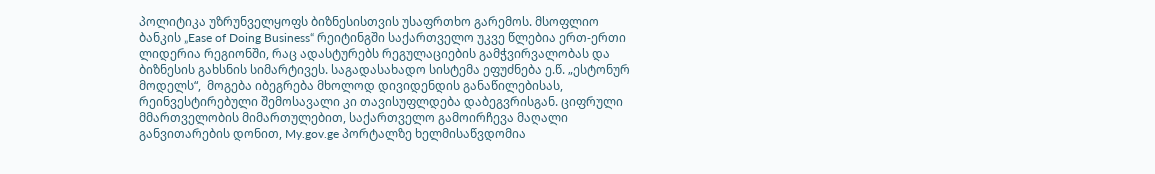პოლიტიკა უზრუნველყოფს ბიზნესისთვის უსაფრთხო გარემოს. მსოფლიო ბანკის „Ease of Doing Business“ რეიტინგში საქართველო უკვე წლებია ერთ-ერთი ლიდერია რეგიონში, რაც ადასტურებს რეგულაციების გამჭვირვალობას და ბიზნესის გახსნის სიმარტივეს. საგადასახადო სისტემა ეფუძნება ე.წ. „ესტონურ მოდელს“,  მოგება იბეგრება მხოლოდ დივიდენდის განაწილებისას, რეინვესტირებული შემოსავალი კი თავისუფლდება დაბეგვრისგან. ციფრული მმართველობის მიმართულებით, საქართველო გამოირჩევა მაღალი განვითარების დონით, My.gov.ge პორტალზე ხელმისაწვდომია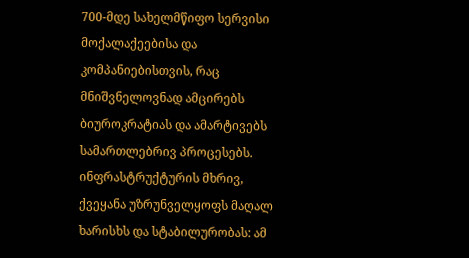700-მდე სახელმწიფო სერვისი მოქალაქეებისა და კომპანიებისთვის, რაც მნიშვნელოვნად ამცირებს ბიუროკრატიას და ამარტივებს სამართლებრივ პროცესებს. ინფრასტრუქტურის მხრივ, ქვეყანა უზრუნველყოფს მაღალ ხარისხს და სტაბილურობას: ამ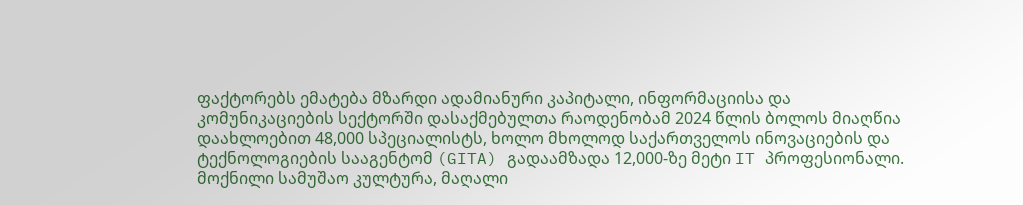ფაქტორებს ემატება მზარდი ადამიანური კაპიტალი, ინფორმაციისა და კომუნიკაციების სექტორში დასაქმებულთა რაოდენობამ 2024 წლის ბოლოს მიაღწია დაახლოებით 48,000 სპეციალისტს, ხოლო მხოლოდ საქართველოს ინოვაციების და ტექნოლოგიების სააგენტომ (GITA) გადაამზადა 12,000-ზე მეტი IT პროფესიონალი. მოქნილი სამუშაო კულტურა, მაღალი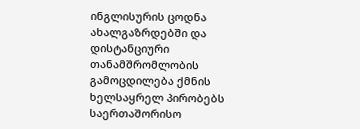ინგლისურის ცოდნა ახალგაზრდებში და დისტანციური თანამშრომლობის გამოცდილება ქმნის ხელსაყრელ პირობებს საერთაშორისო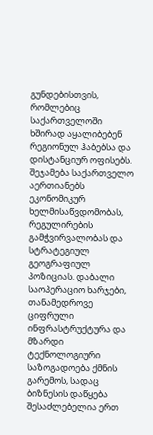გუნდებისთვის, რომლებიც საქართველოში ხშირად აყალიბებენ რეგიონულ ჰაბებსა და დისტანციურ ოფისებს. შეჯამება საქართველო აერთიანებს ეკონომიკურ ხელმისაწვდომობას, რეგულირების გამჭვირვალობას და სტრატეგიულ გეოგრაფიულ პოზიციას. დაბალი საოპერაციო ხარჯები, თანამედროვე ციფრული ინფრასტრუქტურა და მზარდი ტექნოლოგიური საზოგადოება ქმნის გარემოს, სადაც ბიზნესის დაწყება შესაძლებელია ერთ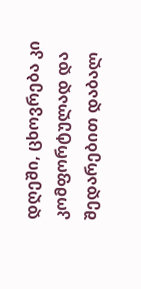დღეში, ცხოვრება კი კომფორტულად და შედარებით დაბალ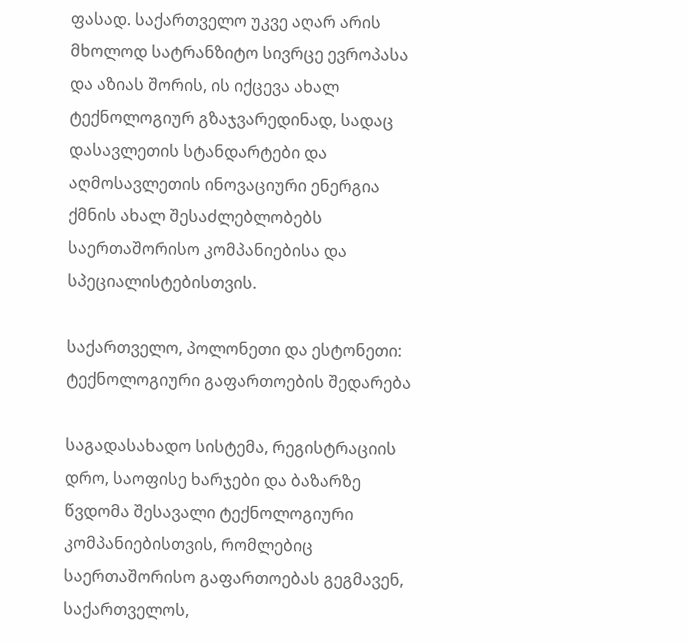ფასად. საქართველო უკვე აღარ არის მხოლოდ სატრანზიტო სივრცე ევროპასა და აზიას შორის, ის იქცევა ახალ ტექნოლოგიურ გზაჯვარედინად, სადაც დასავლეთის სტანდარტები და აღმოსავლეთის ინოვაციური ენერგია ქმნის ახალ შესაძლებლობებს საერთაშორისო კომპანიებისა და სპეციალისტებისთვის.

საქართველო, პოლონეთი და ესტონეთი: ტექნოლოგიური გაფართოების შედარება

საგადასახადო სისტემა, რეგისტრაციის დრო, საოფისე ხარჯები და ბაზარზე წვდომა შესავალი ტექნოლოგიური კომპანიებისთვის, რომლებიც საერთაშორისო გაფართოებას გეგმავენ, საქართველოს,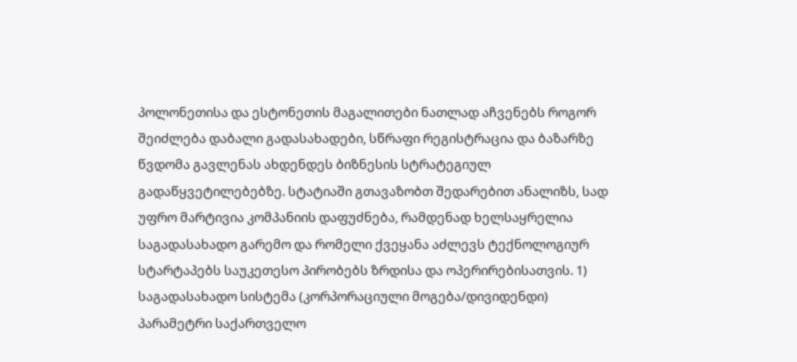პოლონეთისა და ესტონეთის მაგალითები ნათლად აჩვენებს როგორ შეიძლება დაბალი გადასახადები, სწრაფი რეგისტრაცია და ბაზარზე წვდომა გავლენას ახდენდეს ბიზნესის სტრატეგიულ გადაწყვეტილებებზე. სტატიაში გთავაზობთ შედარებით ანალიზს, სად უფრო მარტივია კომპანიის დაფუძნება, რამდენად ხელსაყრელია საგადასახადო გარემო და რომელი ქვეყანა აძლევს ტექნოლოგიურ სტარტაპებს საუკეთესო პირობებს ზრდისა და ოპერირებისათვის. 1) საგადასახადო სისტემა (კორპორაციული მოგება/დივიდენდი) პარამეტრი საქართველო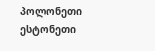პოლონეთი ესტონეთი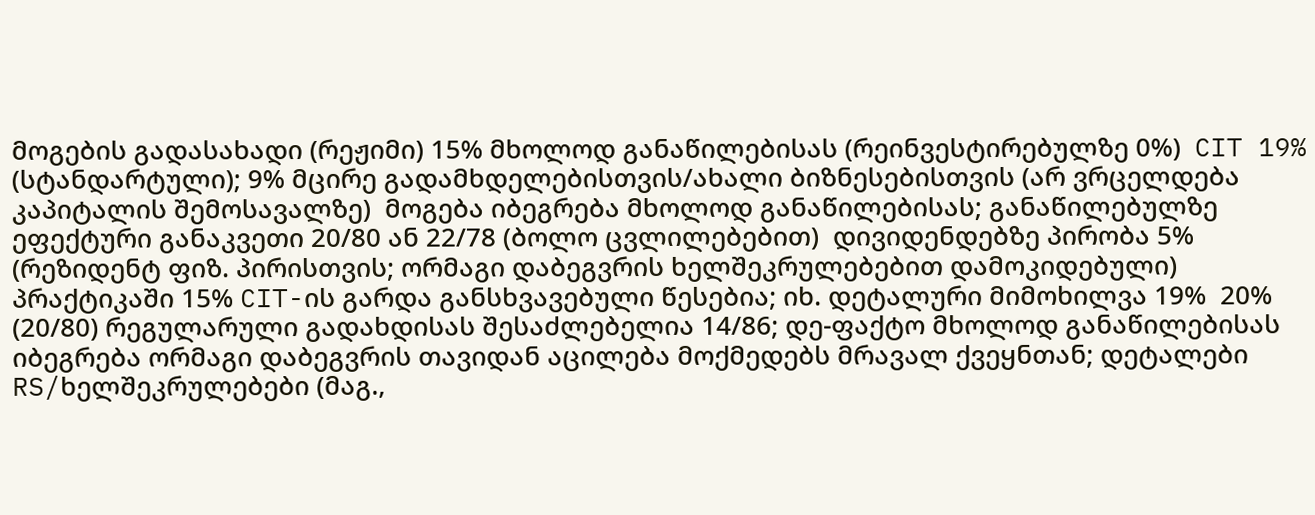მოგების გადასახადი (რეჟიმი) 15% მხოლოდ განაწილებისას (რეინვესტირებულზე 0%)  CIT 19% (სტანდარტული); 9% მცირე გადამხდელებისთვის/ახალი ბიზნესებისთვის (არ ვრცელდება კაპიტალის შემოსავალზე)  მოგება იბეგრება მხოლოდ განაწილებისას; განაწილებულზე ეფექტური განაკვეთი 20/80 ან 22/78 (ბოლო ცვლილებებით)  დივიდენდებზე პირობა 5% (რეზიდენტ ფიზ. პირისთვის; ორმაგი დაბეგვრის ხელშეკრულებებით დამოკიდებული) პრაქტიკაში 15% CIT-ის გარდა განსხვავებული წესებია; იხ. დეტალური მიმოხილვა 19%  20% (20/80) რეგულარული გადახდისას შესაძლებელია 14/86; დე-ფაქტო მხოლოდ განაწილებისას იბეგრება ორმაგი დაბეგვრის თავიდან აცილება მოქმედებს მრავალ ქვეყნთან; დეტალები RS/ხელშეკრულებები (მაგ.,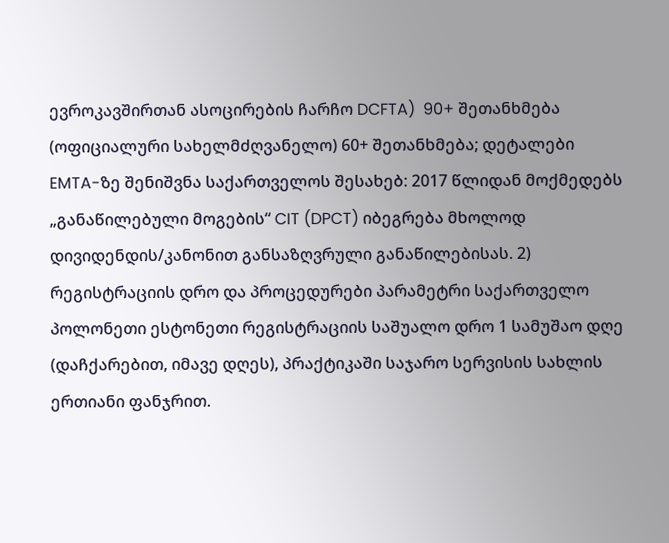ევროკავშირთან ასოცირების ჩარჩო DCFTA)  90+ შეთანხმება (ოფიციალური სახელმძღვანელო) 60+ შეთანხმება; დეტალები EMTA-ზე შენიშვნა საქართველოს შესახებ: 2017 წლიდან მოქმედებს „განაწილებული მოგების“ CIT (DPCT) იბეგრება მხოლოდ დივიდენდის/კანონით განსაზღვრული განაწილებისას. 2) რეგისტრაციის დრო და პროცედურები პარამეტრი საქართველო პოლონეთი ესტონეთი რეგისტრაციის საშუალო დრო 1 სამუშაო დღე (დაჩქარებით, იმავე დღეს), პრაქტიკაში საჯარო სერვისის სახლის ერთიანი ფანჯრით.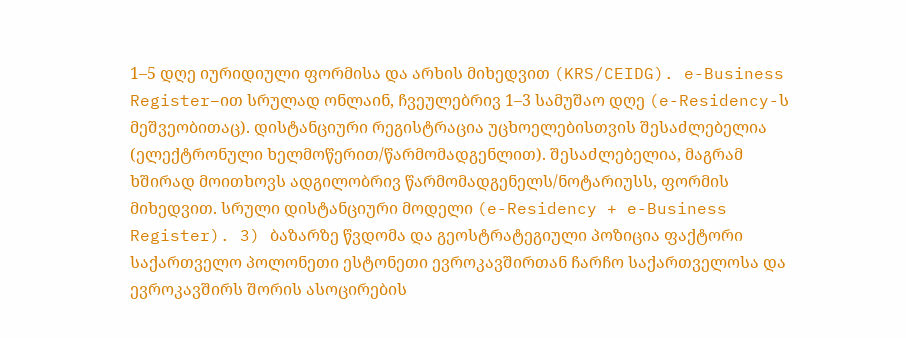1–5 დღე იურიდიული ფორმისა და არხის მიხედვით (KRS/CEIDG). e-Business Register–ით სრულად ონლაინ, ჩვეულებრივ 1–3 სამუშაო დღე (e-Residency-ს მეშვეობითაც). დისტანციური რეგისტრაცია უცხოელებისთვის შესაძლებელია (ელექტრონული ხელმოწერით/წარმომადგენლით). შესაძლებელია, მაგრამ ხშირად მოითხოვს ადგილობრივ წარმომადგენელს/ნოტარიუსს, ფორმის მიხედვით. სრული დისტანციური მოდელი (e-Residency + e-Business Register). 3) ბაზარზე წვდომა და გეოსტრატეგიული პოზიცია ფაქტორი საქართველო პოლონეთი ესტონეთი ევროკავშირთან ჩარჩო საქართველოსა და ევროკავშირს შორის ასოცირების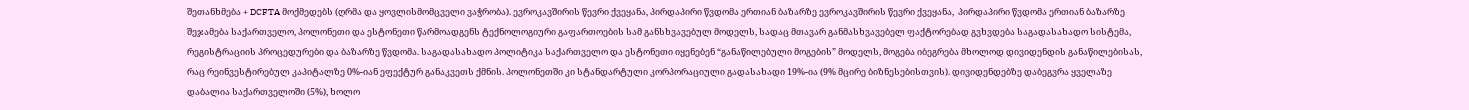შეთანხმება + DCFTA მოქმედებს (ღრმა და ყოვლისმომცველი ვაჭრობა). ევროკავშირის წევრი ქვეყანა, პირდაპირი წვდომა ერთიან ბაზარზე ევროკავშირის წევრი ქვეყანა,  პირდაპირი წვდომა ერთიან ბაზარზე შეჯამება საქართველო, პოლონეთი და ესტონეთი წარმოადგენს ტექნოლოგიური გაფართოების სამ განსხვავებულ მოდელს, სადაც მთავარ განმასხვავებელ ფაქტორებად გვხვდება საგადასახადო სისტემა, რეგისტრაციის პროცედურები და ბაზარზე წვდომა. საგადასახადო პოლიტიკა საქართველო და ესტონეთი იყენებენ “განაწილებული მოგების” მოდელს, მოგება იბეგრება მხოლოდ დივიდენდის განაწილებისას, რაც რეინვესტირებულ კაპიტალზე 0%-იან ეფექტურ განაკვეთს ქმნის. პოლონეთში კი სტანდარტული კორპორაციული გადასახადი 19%-ია (9% მცირე ბიზნესებისთვის). დივიდენდებზე დაბეგვრა ყველაზე დაბალია საქართველოში (5%), ხოლო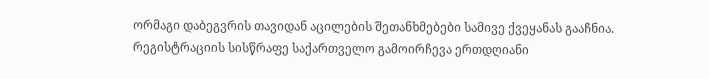ორმაგი დაბეგვრის თავიდან აცილების შეთანხმებები სამივე ქვეყანას გააჩნია. რეგისტრაციის სისწრაფე საქართველო გამოირჩევა ერთდღიანი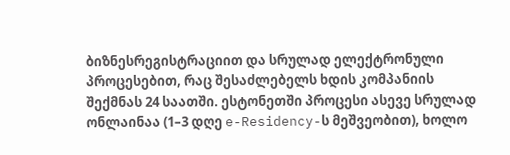ბიზნესრეგისტრაციით და სრულად ელექტრონული პროცესებით, რაც შესაძლებელს ხდის კომპანიის შექმნას 24 საათში. ესტონეთში პროცესი ასევე სრულად ონლაინაა (1–3 დღე e-Residency-ს მეშვეობით), ხოლო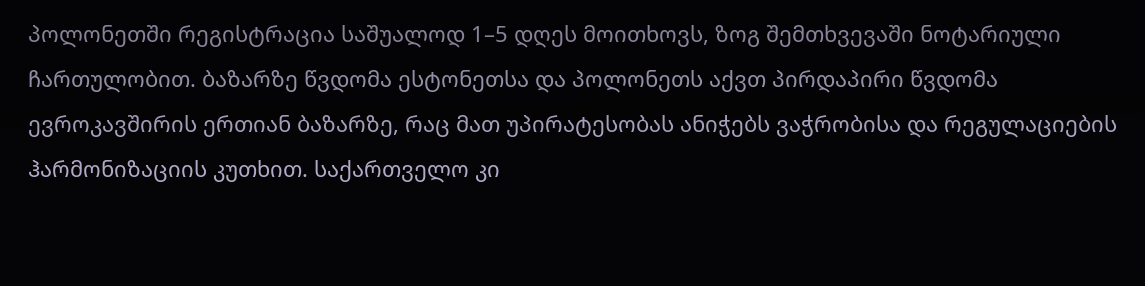პოლონეთში რეგისტრაცია საშუალოდ 1–5 დღეს მოითხოვს, ზოგ შემთხვევაში ნოტარიული ჩართულობით. ბაზარზე წვდომა ესტონეთსა და პოლონეთს აქვთ პირდაპირი წვდომა ევროკავშირის ერთიან ბაზარზე, რაც მათ უპირატესობას ანიჭებს ვაჭრობისა და რეგულაციების ჰარმონიზაციის კუთხით. საქართველო კი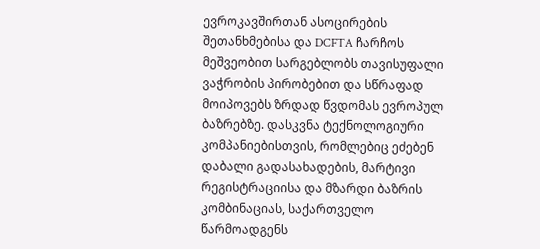ევროკავშირთან ასოცირების შეთანხმებისა და DCFTA ჩარჩოს მეშვეობით სარგებლობს თავისუფალი ვაჭრობის პირობებით და სწრაფად მოიპოვებს ზრდად წვდომას ევროპულ ბაზრებზე. დასკვნა ტექნოლოგიური კომპანიებისთვის, რომლებიც ეძებენ დაბალი გადასახადების, მარტივი რეგისტრაციისა და მზარდი ბაზრის კომბინაციას, საქართველო წარმოადგენს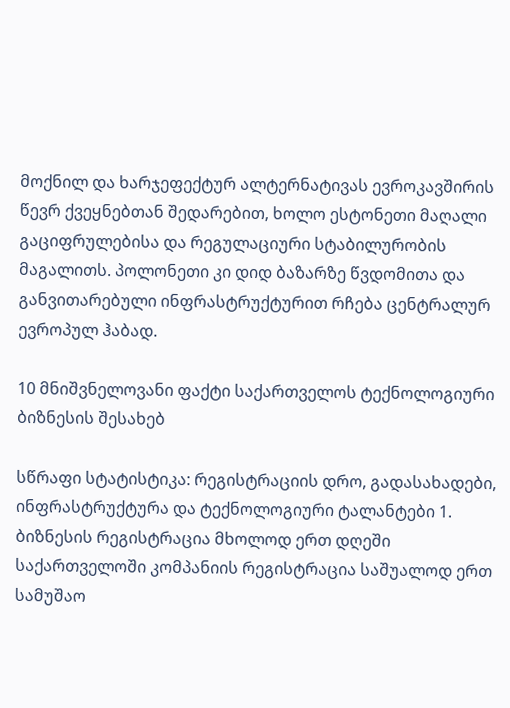მოქნილ და ხარჯეფექტურ ალტერნატივას ევროკავშირის წევრ ქვეყნებთან შედარებით, ხოლო ესტონეთი მაღალი გაციფრულებისა და რეგულაციური სტაბილურობის მაგალითს. პოლონეთი კი დიდ ბაზარზე წვდომითა და განვითარებული ინფრასტრუქტურით რჩება ცენტრალურ ევროპულ ჰაბად.

10 მნიშვნელოვანი ფაქტი საქართველოს ტექნოლოგიური ბიზნესის შესახებ

სწრაფი სტატისტიკა: რეგისტრაციის დრო, გადასახადები, ინფრასტრუქტურა და ტექნოლოგიური ტალანტები 1. ბიზნესის რეგისტრაცია მხოლოდ ერთ დღეში საქართველოში კომპანიის რეგისტრაცია საშუალოდ ერთ სამუშაო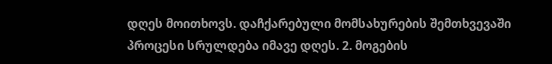დღეს მოითხოვს. დაჩქარებული მომსახურების შემთხვევაში პროცესი სრულდება იმავე დღეს. 2. მოგების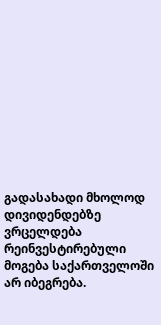გადასახადი მხოლოდ დივიდენდებზე ვრცელდება რეინვესტირებული მოგება საქართველოში არ იბეგრება.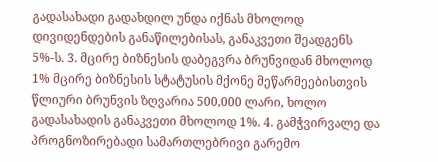გადასახადი გადახდილ უნდა იქნას მხოლოდ დივიდენდების განაწილებისას, განაკვეთი შეადგენს 5%-ს. 3. მცირე ბიზნესის დაბეგვრა ბრუნვიდან მხოლოდ 1% მცირე ბიზნესის სტატუსის მქონე მეწარმეებისთვის წლიური ბრუნვის ზღვარია 500,000 ლარი, ხოლო გადასახადის განაკვეთი მხოლოდ 1%. 4. გამჭვირვალე და პროგნოზირებადი სამართლებრივი გარემო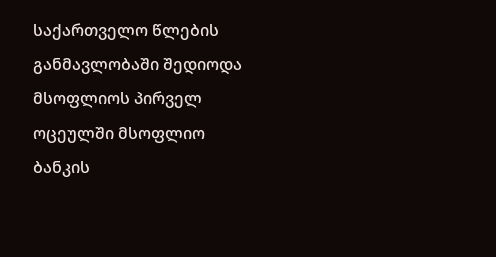საქართველო წლების განმავლობაში შედიოდა მსოფლიოს პირველ ოცეულში მსოფლიო ბანკის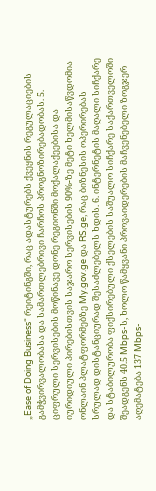„Ease of Doing Business“ რეიტინგში, რაც ადასტურებს ქვეყნის რეგულაციების გამჭვირვალობასა და სამართლებრივი ჩარჩოს პროგნოზირებადობას. 5. ციფრული სერვისების მოწინავე დონე რეგიონში მოქალაქეებისა და იურიდიული პირებისთვის საჯარო სერვისების 90%-ზე მეტი ხელმისაწვდომია ონლაინ პლატფორმებზე My.gov.ge და RS.ge, რაც ბიზნესის ოპერირებას სრულად დისტანციურად შესაძლებელს ხდის. 6. ინტერნეტის მაღალი სიჩქარე და სტაბილურობა ფიქსირებული ქსელების საშუალო სიჩქარე საქართველოში შეადგენს 40.5 Mbps-ს, ხოლო წამყვანი პროვაიდერების მაჩვენებელი ზოგჯერ აღემატება 137 Mbps-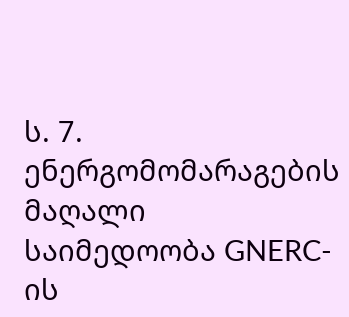ს. 7. ენერგომომარაგების მაღალი საიმედოობა GNERC-ის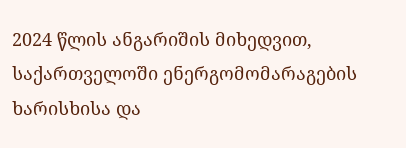2024 წლის ანგარიშის მიხედვით, საქართველოში ენერგომომარაგების ხარისხისა და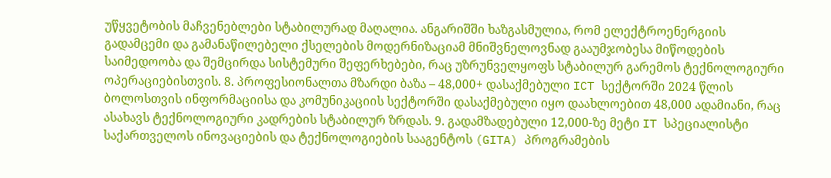უწყვეტობის მაჩვენებლები სტაბილურად მაღალია. ანგარიშში ხაზგასმულია, რომ ელექტროენერგიის გადამცემი და გამანაწილებელი ქსელების მოდერნიზაციამ მნიშვნელოვნად გააუმჯობესა მიწოდების საიმედოობა და შემცირდა სისტემური შეფერხებები, რაც უზრუნველყოფს სტაბილურ გარემოს ტექნოლოგიური ოპერაციებისთვის. 8. პროფესიონალთა მზარდი ბაზა – 48,000+ დასაქმებული ICT სექტორში 2024 წლის ბოლოსთვის ინფორმაციისა და კომუნიკაციის სექტორში დასაქმებული იყო დაახლოებით 48,000 ადამიანი, რაც ასახავს ტექნოლოგიური კადრების სტაბილურ ზრდას. 9. გადამზადებული 12,000-ზე მეტი IT სპეციალისტი საქართველოს ინოვაციების და ტექნოლოგიების სააგენტოს (GITA) პროგრამების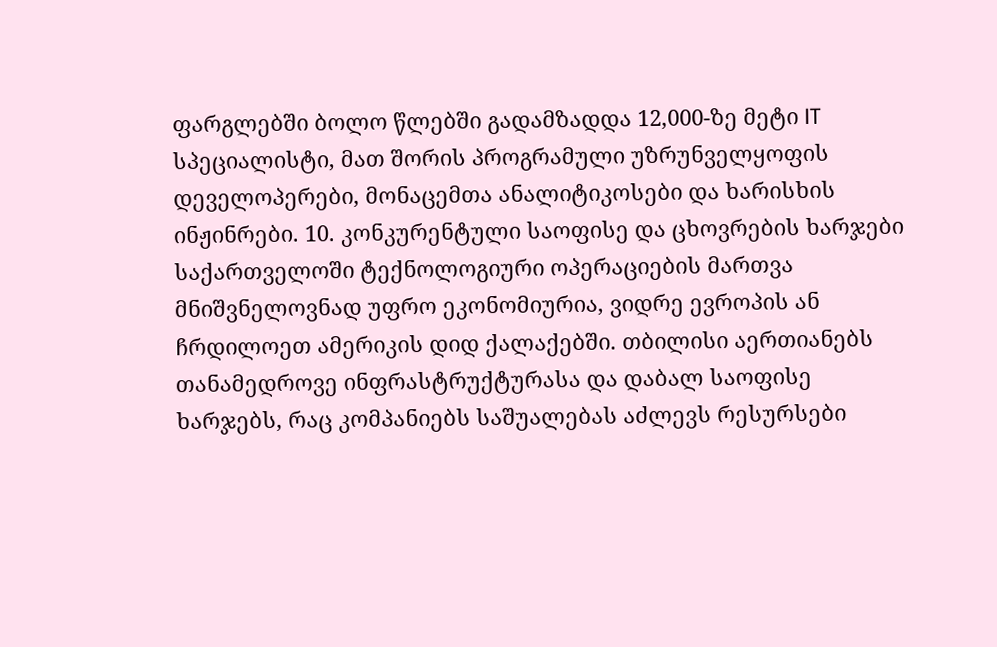ფარგლებში ბოლო წლებში გადამზადდა 12,000-ზე მეტი IT სპეციალისტი, მათ შორის პროგრამული უზრუნველყოფის დეველოპერები, მონაცემთა ანალიტიკოსები და ხარისხის ინჟინრები. 10. კონკურენტული საოფისე და ცხოვრების ხარჯები საქართველოში ტექნოლოგიური ოპერაციების მართვა მნიშვნელოვნად უფრო ეკონომიურია, ვიდრე ევროპის ან ჩრდილოეთ ამერიკის დიდ ქალაქებში. თბილისი აერთიანებს თანამედროვე ინფრასტრუქტურასა და დაბალ საოფისე ხარჯებს, რაც კომპანიებს საშუალებას აძლევს რესურსები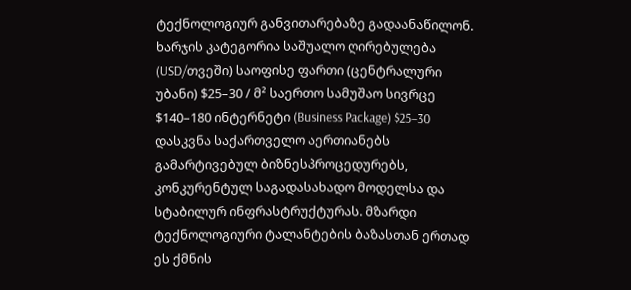ტექნოლოგიურ განვითარებაზე გადაანაწილონ. ხარჯის კატეგორია საშუალო ღირებულება (USD/თვეში) საოფისე ფართი (ცენტრალური უბანი) $25–30 / მ² საერთო სამუშაო სივრცე $140–180 ინტერნეტი (Business Package) $25–30 დასკვნა საქართველო აერთიანებს გამარტივებულ ბიზნესპროცედურებს, კონკურენტულ საგადასახადო მოდელსა და სტაბილურ ინფრასტრუქტურას. მზარდი ტექნოლოგიური ტალანტების ბაზასთან ერთად ეს ქმნის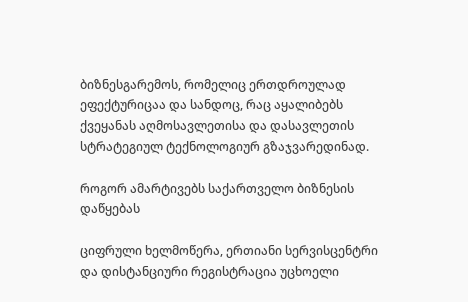ბიზნესგარემოს, რომელიც ერთდროულად ეფექტურიცაა და სანდოც, რაც აყალიბებს ქვეყანას აღმოსავლეთისა და დასავლეთის სტრატეგიულ ტექნოლოგიურ გზაჯვარედინად.

როგორ ამარტივებს საქართველო ბიზნესის დაწყებას

ციფრული ხელმოწერა, ერთიანი სერვისცენტრი და დისტანციური რეგისტრაცია უცხოელი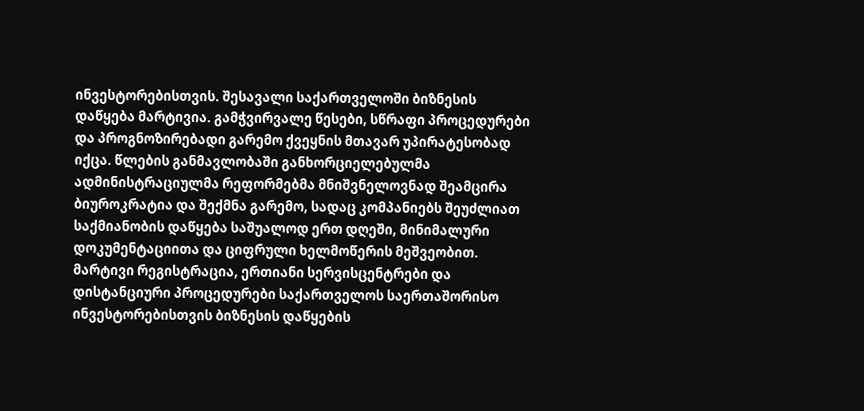ინვესტორებისთვის. შესავალი საქართველოში ბიზნესის დაწყება მარტივია. გამჭვირვალე წესები, სწრაფი პროცედურები და პროგნოზირებადი გარემო ქვეყნის მთავარ უპირატესობად იქცა. წლების განმავლობაში განხორციელებულმა ადმინისტრაციულმა რეფორმებმა მნიშვნელოვნად შეამცირა ბიუროკრატია და შექმნა გარემო, სადაც კომპანიებს შეუძლიათ საქმიანობის დაწყება საშუალოდ ერთ დღეში, მინიმალური დოკუმენტაციითა და ციფრული ხელმოწერის მეშვეობით. მარტივი რეგისტრაცია, ერთიანი სერვისცენტრები და დისტანციური პროცედურები საქართველოს საერთაშორისო ინვესტორებისთვის ბიზნესის დაწყების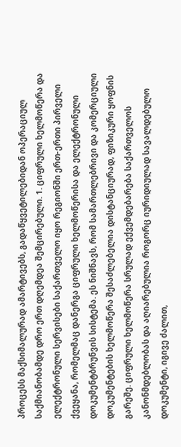პროცესს მაქსიმალურად ამარტივებს, გადაწყვეტილებიდან ოპერაციულ საქმიანობამდე დრო ერთ დღემდეა შემცირებული. 1. ციფრული ხელმოწერა და ელექტრონული სერვისები საქართველო იყო რეგიონში ერთ-ერთი პირველი ქვეყანა, რომელმაც დანერგა ციფრული ხელმოწერისა და ელექტრონული დოკუმენტბრუნვის სისტემა. ეს ნიშნავს, რომ სამართლებრივი და კომერციული დოკუმენტების ხელმოწერა შესაძლებელია დისტანციურად, ფიზიკური ყოფნის გარეშე. ციფრული ხელმოწერა სრულად ექვემდებარება საქართველოს კანონმდებლობას და აღიარებულია როგორც იურიდიულად სავალდებულო დოკუმენტი, იგივე ძალით,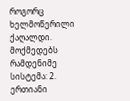როგორც ხელმოწერილი ქაღალდი. მოქმედებს რამდენიმე სისტემა: 2. ერთიანი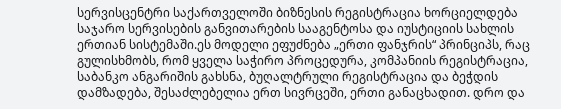სერვისცენტრი საქართველოში ბიზნესის რეგისტრაცია ხორციელდება საჯარო სერვისების განვითარების სააგენტოსა და იუსტიციის სახლის ერთიან სისტემაში.ეს მოდელი ეფუძნება „ერთი ფანჯრის“ პრინციპს, რაც გულისხმობს, რომ ყველა საჭირო პროცედურა, კომპანიის რეგისტრაცია, საბანკო ანგარიშის გახსნა, ბუღალტრული რეგისტრაცია და ბეჭდის დამზადება, შესაძლებელია ერთ სივრცეში, ერთი განაცხადით. დრო და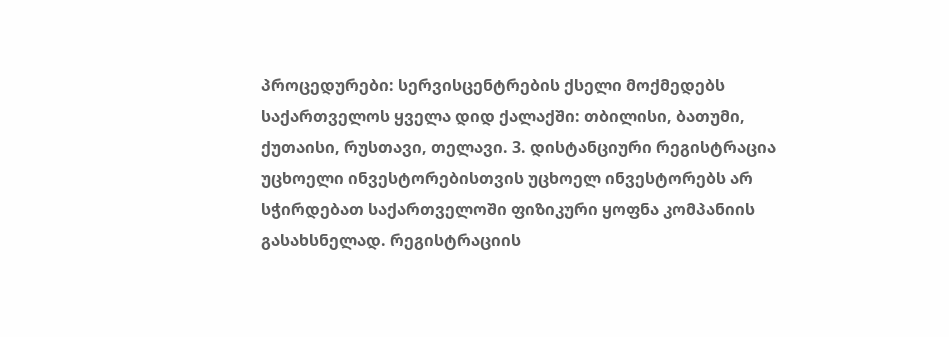პროცედურები: სერვისცენტრების ქსელი მოქმედებს საქართველოს ყველა დიდ ქალაქში: თბილისი, ბათუმი, ქუთაისი, რუსთავი, თელავი. 3. დისტანციური რეგისტრაცია უცხოელი ინვესტორებისთვის უცხოელ ინვესტორებს არ სჭირდებათ საქართველოში ფიზიკური ყოფნა კომპანიის გასახსნელად. რეგისტრაციის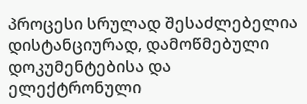პროცესი სრულად შესაძლებელია დისტანციურად, დამოწმებული დოკუმენტებისა და ელექტრონული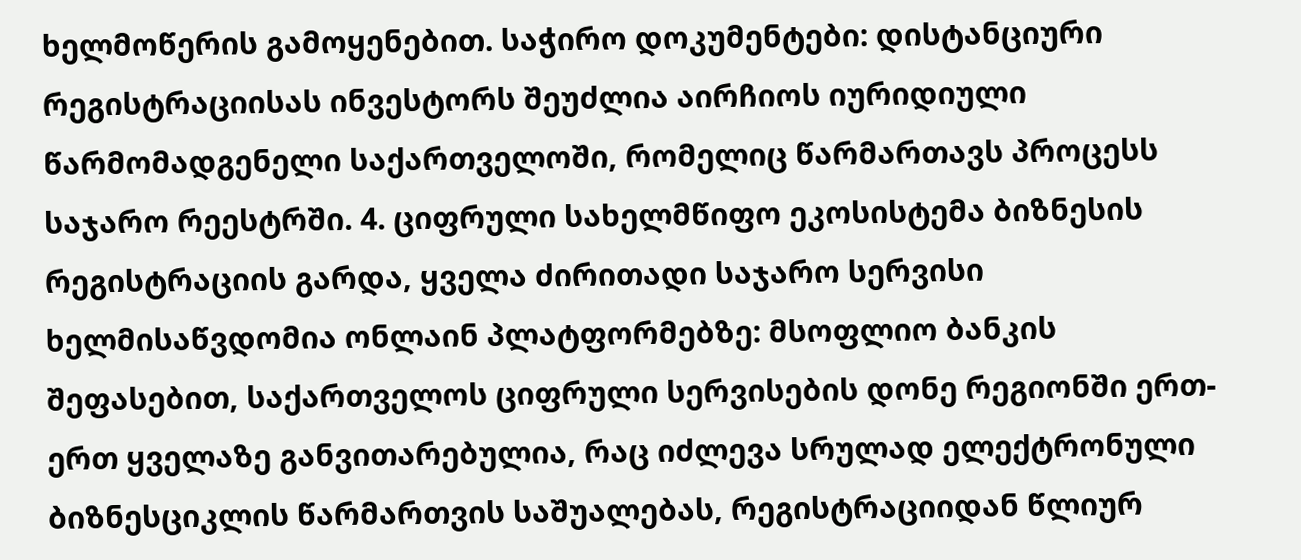ხელმოწერის გამოყენებით. საჭირო დოკუმენტები: დისტანციური რეგისტრაციისას ინვესტორს შეუძლია აირჩიოს იურიდიული წარმომადგენელი საქართველოში, რომელიც წარმართავს პროცესს საჯარო რეესტრში. 4. ციფრული სახელმწიფო ეკოსისტემა ბიზნესის რეგისტრაციის გარდა, ყველა ძირითადი საჯარო სერვისი ხელმისაწვდომია ონლაინ პლატფორმებზე: მსოფლიო ბანკის შეფასებით, საქართველოს ციფრული სერვისების დონე რეგიონში ერთ-ერთ ყველაზე განვითარებულია, რაც იძლევა სრულად ელექტრონული ბიზნესციკლის წარმართვის საშუალებას, რეგისტრაციიდან წლიურ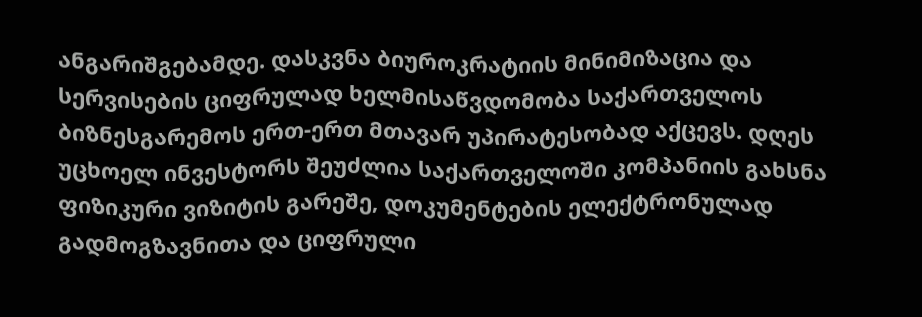ანგარიშგებამდე. დასკვნა ბიუროკრატიის მინიმიზაცია და სერვისების ციფრულად ხელმისაწვდომობა საქართველოს ბიზნესგარემოს ერთ-ერთ მთავარ უპირატესობად აქცევს. დღეს უცხოელ ინვესტორს შეუძლია საქართველოში კომპანიის გახსნა ფიზიკური ვიზიტის გარეშე, დოკუმენტების ელექტრონულად გადმოგზავნითა და ციფრული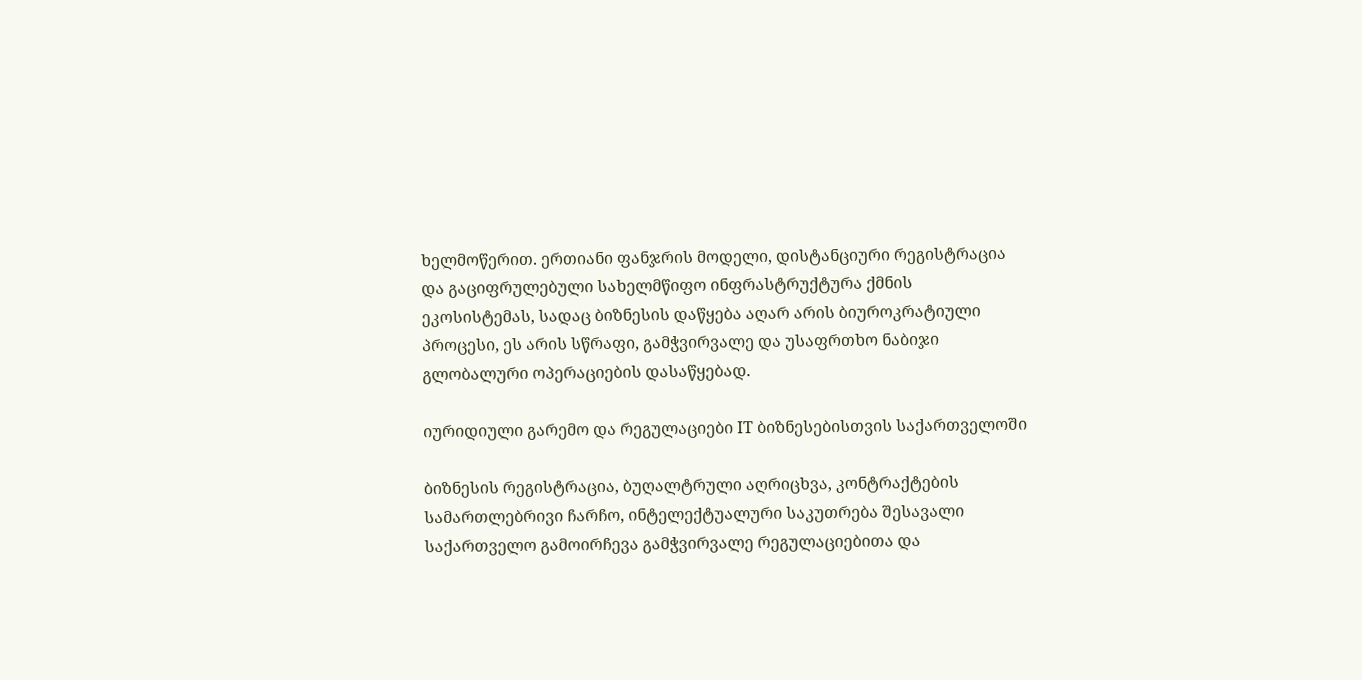ხელმოწერით. ერთიანი ფანჯრის მოდელი, დისტანციური რეგისტრაცია და გაციფრულებული სახელმწიფო ინფრასტრუქტურა ქმნის ეკოსისტემას, სადაც ბიზნესის დაწყება აღარ არის ბიუროკრატიული პროცესი, ეს არის სწრაფი, გამჭვირვალე და უსაფრთხო ნაბიჯი გლობალური ოპერაციების დასაწყებად.

იურიდიული გარემო და რეგულაციები IT ბიზნესებისთვის საქართველოში

ბიზნესის რეგისტრაცია, ბუღალტრული აღრიცხვა, კონტრაქტების სამართლებრივი ჩარჩო, ინტელექტუალური საკუთრება შესავალი საქართველო გამოირჩევა გამჭვირვალე რეგულაციებითა და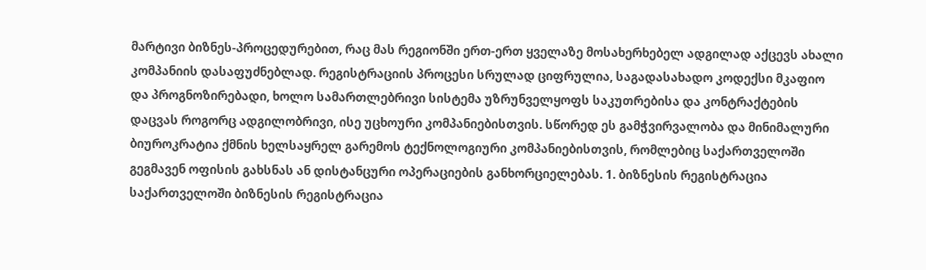მარტივი ბიზნეს-პროცედურებით, რაც მას რეგიონში ერთ-ერთ ყველაზე მოსახერხებელ ადგილად აქცევს ახალი კომპანიის დასაფუძნებლად. რეგისტრაციის პროცესი სრულად ციფრულია, საგადასახადო კოდექსი მკაფიო და პროგნოზირებადი, ხოლო სამართლებრივი სისტემა უზრუნველყოფს საკუთრებისა და კონტრაქტების დაცვას როგორც ადგილობრივი, ისე უცხოური კომპანიებისთვის. სწორედ ეს გამჭვირვალობა და მინიმალური ბიუროკრატია ქმნის ხელსაყრელ გარემოს ტექნოლოგიური კომპანიებისთვის, რომლებიც საქართველოში გეგმავენ ოფისის გახსნას ან დისტანცური ოპერაციების განხორციელებას. 1. ბიზნესის რეგისტრაცია საქართველოში ბიზნესის რეგისტრაცია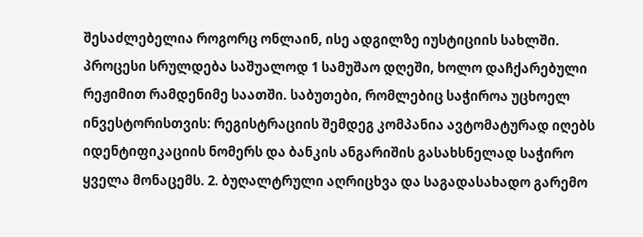შესაძლებელია როგორც ონლაინ, ისე ადგილზე იუსტიციის სახლში. პროცესი სრულდება საშუალოდ 1 სამუშაო დღეში, ხოლო დაჩქარებული რეჟიმით რამდენიმე საათში. საბუთები, რომლებიც საჭიროა უცხოელ ინვესტორისთვის: რეგისტრაციის შემდეგ კომპანია ავტომატურად იღებს იდენტიფიკაციის ნომერს და ბანკის ანგარიშის გასახსნელად საჭირო ყველა მონაცემს. 2. ბუღალტრული აღრიცხვა და საგადასახადო გარემო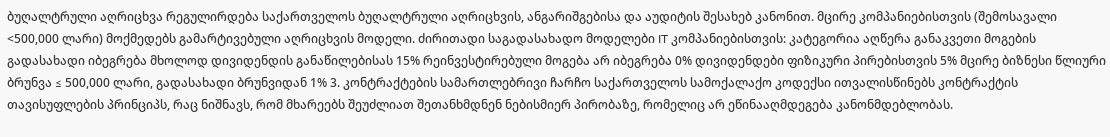ბუღალტრული აღრიცხვა რეგულირდება საქართველოს ბუღალტრული აღრიცხვის, ანგარიშგებისა და აუდიტის შესახებ კანონით. მცირე კომპანიებისთვის (შემოსავალი <500,000 ლარი) მოქმედებს გამარტივებული აღრიცხვის მოდელი. ძირითადი საგადასახადო მოდელები IT კომპანიებისთვის: კატეგორია აღწერა განაკვეთი მოგების გადასახადი იბეგრება მხოლოდ დივიდენდის განაწილებისას 15% რეინვესტირებული მოგება არ იბეგრება 0% დივიდენდები ფიზიკური პირებისთვის 5% მცირე ბიზნესი წლიური ბრუნვა ≤ 500,000 ლარი, გადასახადი ბრუნვიდან 1% 3. კონტრაქტების სამართლებრივი ჩარჩო საქართველოს სამოქალაქო კოდექსი ითვალისწინებს კონტრაქტის თავისუფლების პრინციპს, რაც ნიშნავს, რომ მხარეებს შეუძლიათ შეთანხმდნენ ნებისმიერ პირობაზე, რომელიც არ ეწინააღმდეგება კანონმდებლობას.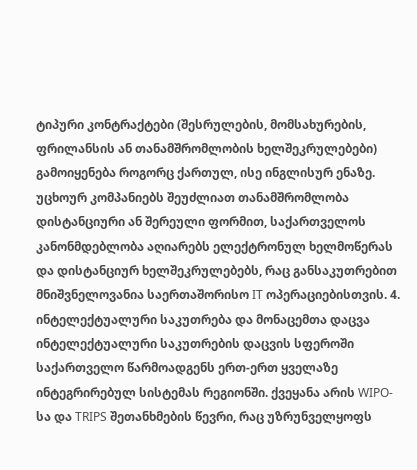ტიპური კონტრაქტები (შესრულების, მომსახურების, ფრილანსის ან თანამშრომლობის ხელშეკრულებები) გამოიყენება როგორც ქართულ, ისე ინგლისურ ენაზე. უცხოურ კომპანიებს შეუძლიათ თანამშრომლობა დისტანციური ან შერეული ფორმით, საქართველოს კანონმდებლობა აღიარებს ელექტრონულ ხელმოწერას და დისტანციურ ხელშეკრულებებს, რაც განსაკუთრებით მნიშვნელოვანია საერთაშორისო IT ოპერაციებისთვის. 4. ინტელექტუალური საკუთრება და მონაცემთა დაცვა ინტელექტუალური საკუთრების დაცვის სფეროში საქართველო წარმოადგენს ერთ-ერთ ყველაზე ინტეგრირებულ სისტემას რეგიონში. ქვეყანა არის WIPO-სა და TRIPS შეთანხმების წევრი, რაც უზრუნველყოფს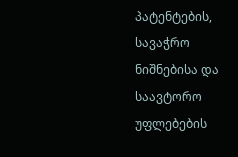პატენტების, სავაჭრო ნიშნებისა და საავტორო უფლებების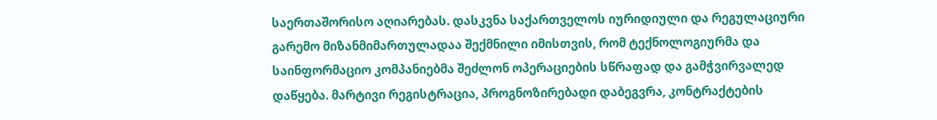საერთაშორისო აღიარებას. დასკვნა საქართველოს იურიდიული და რეგულაციური გარემო მიზანმიმართულადაა შექმნილი იმისთვის, რომ ტექნოლოგიურმა და საინფორმაციო კომპანიებმა შეძლონ ოპერაციების სწრაფად და გამჭვირვალედ დაწყება. მარტივი რეგისტრაცია, პროგნოზირებადი დაბეგვრა, კონტრაქტების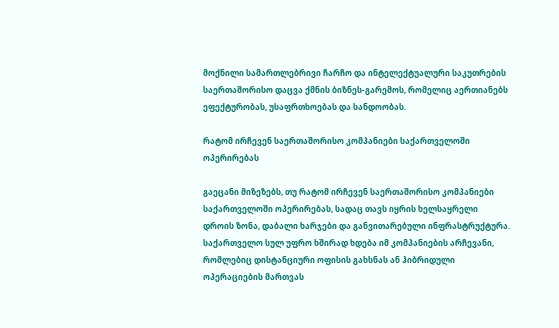მოქნილი სამართლებრივი ჩარჩო და ინტელექტუალური საკუთრების საერთაშორისო დაცვა ქმნის ბიზნეს-გარემოს, რომელიც აერთიანებს ეფექტურობას, უსაფრთხოებას და სანდოობას.

რატომ ირჩევენ საერთაშორისო კომპანიები საქართველოში ოპერირებას

გაეცანი მიზეზებს, თუ რატომ ირჩევენ საერთაშორისო კომპანიები საქართველოში ოპერირებას, სადაც თავს იყრის ხელსაყრელი დროის ზონა, დაბალი ხარჯები და განვითარებული ინფრასტრუქტურა. საქართველო სულ უფრო ხშირად ხდება იმ კომპანიების არჩევანი, რომლებიც დისტანციური ოფისის გახსნას ან ჰიბრიდული ოპერაციების მართვას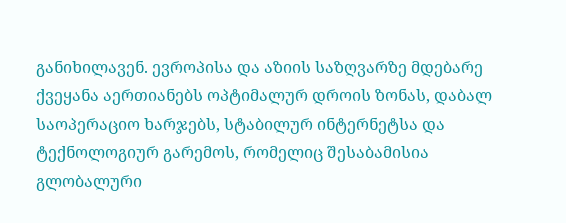განიხილავენ. ევროპისა და აზიის საზღვარზე მდებარე ქვეყანა აერთიანებს ოპტიმალურ დროის ზონას, დაბალ საოპერაციო ხარჯებს, სტაბილურ ინტერნეტსა და ტექნოლოგიურ გარემოს, რომელიც შესაბამისია გლობალური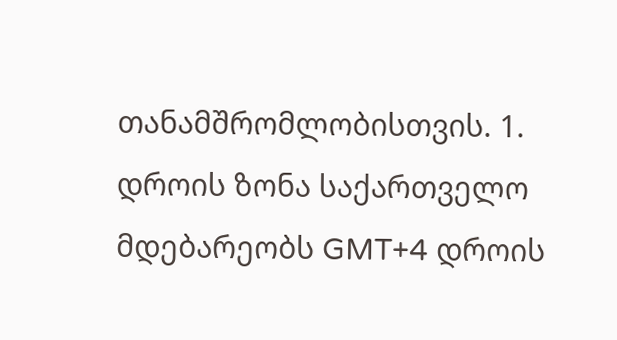თანამშრომლობისთვის. 1. დროის ზონა საქართველო მდებარეობს GMT+4 დროის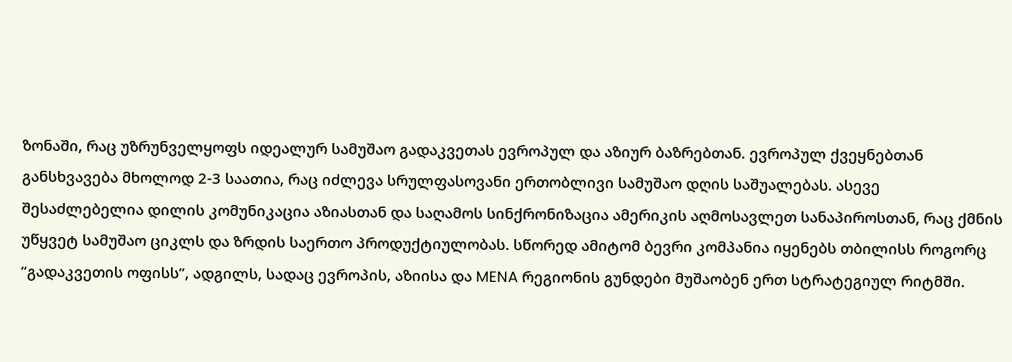ზონაში, რაც უზრუნველყოფს იდეალურ სამუშაო გადაკვეთას ევროპულ და აზიურ ბაზრებთან. ევროპულ ქვეყნებთან განსხვავება მხოლოდ 2-3 საათია, რაც იძლევა სრულფასოვანი ერთობლივი სამუშაო დღის საშუალებას. ასევე შესაძლებელია დილის კომუნიკაცია აზიასთან და საღამოს სინქრონიზაცია ამერიკის აღმოსავლეთ სანაპიროსთან, რაც ქმნის უწყვეტ სამუშაო ციკლს და ზრდის საერთო პროდუქტიულობას. სწორედ ამიტომ ბევრი კომპანია იყენებს თბილისს როგორც “გადაკვეთის ოფისს”, ადგილს, სადაც ევროპის, აზიისა და MENA რეგიონის გუნდები მუშაობენ ერთ სტრატეგიულ რიტმში.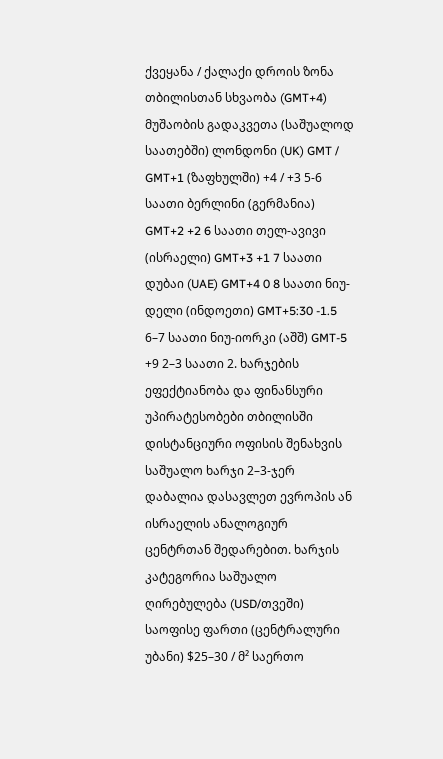ქვეყანა / ქალაქი დროის ზონა თბილისთან სხვაობა (GMT+4) მუშაობის გადაკვეთა (საშუალოდ საათებში) ლონდონი (UK) GMT / GMT+1 (ზაფხულში) +4 / +3 5-6 საათი ბერლინი (გერმანია) GMT+2 +2 6 საათი თელ-ავივი (ისრაელი) GMT+3 +1 7 საათი დუბაი (UAE) GMT+4 0 8 საათი ნიუ-დელი (ინდოეთი) GMT+5:30 -1.5 6–7 საათი ნიუ-იორკი (აშშ) GMT-5 +9 2–3 საათი 2. ხარჯების ეფექტიანობა და ფინანსური უპირატესობები თბილისში დისტანციური ოფისის შენახვის საშუალო ხარჯი 2–3-ჯერ დაბალია დასავლეთ ევროპის ან ისრაელის ანალოგიურ ცენტრთან შედარებით. ხარჯის კატეგორია საშუალო ღირებულება (USD/თვეში) საოფისე ფართი (ცენტრალური უბანი) $25–30 / მ² საერთო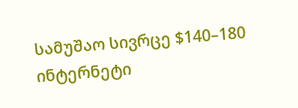სამუშაო სივრცე $140–180 ინტერნეტი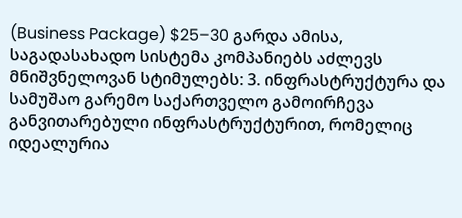(Business Package) $25–30 გარდა ამისა, საგადასახადო სისტემა კომპანიებს აძლევს მნიშვნელოვან სტიმულებს: 3. ინფრასტრუქტურა და სამუშაო გარემო საქართველო გამოირჩევა განვითარებული ინფრასტრუქტურით, რომელიც იდეალურია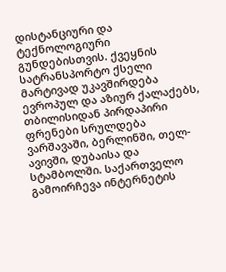დისტანციური და ტექნოლოგიური გუნდებისთვის. ქვეყნის სატრანსპორტო ქსელი მარტივად უკავშირდება ევროპულ და აზიურ ქალაქებს, თბილისიდან პირდაპირი ფრენები სრულდება ვარშავაში, ბერლინში, თელ-ავივში, დუბაისა და სტამბოლში. საქართველო გამოირჩევა ინტერნეტის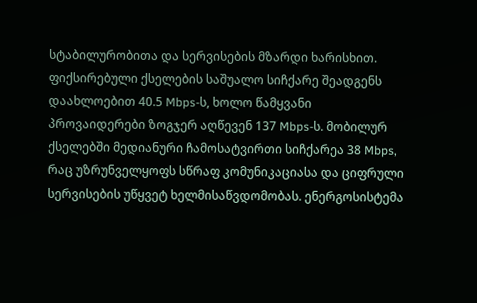სტაბილურობითა და სერვისების მზარდი ხარისხით. ფიქსირებული ქსელების საშუალო სიჩქარე შეადგენს დაახლოებით 40.5 Mbps-ს, ხოლო წამყვანი პროვაიდერები ზოგჯერ აღწევენ 137 Mbps-ს. მობილურ ქსელებში მედიანური ჩამოსატვირთი სიჩქარეა 38 Mbps, რაც უზრუნველყოფს სწრაფ კომუნიკაციასა და ციფრული სერვისების უწყვეტ ხელმისაწვდომობას. ენერგოსისტემა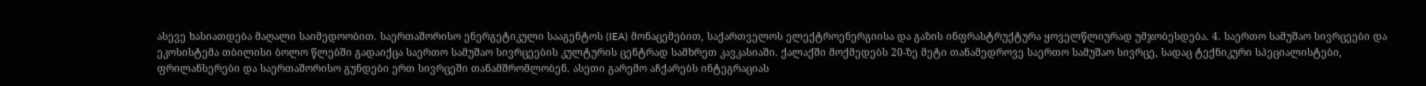ასევე ხასიათდება მაღალი საიმედოობით. საერთაშორისო ენერგეტიკული სააგენტოს (IEA) მონაცემებით, საქართველოს ელექტროენერგიისა და გაზის ინფრასტრუქტურა ყოველწლიურად უმჯობესდება. 4. საერთო სამუშაო სივრცეები და ეკოსისტემა თბილისი ბოლო წლებში გადაიქცა საერთო სამუშაო სივრცეების კულტურის ცენტრად სამხრეთ კავკასიაში. ქალაქში მოქმედებს 20-ზე მეტი თანამედროვე საერთო სამუშაო სივრცე, სადაც ტექნიკური სპეციალისტები, ფრილანსერები და საერთაშორისო გუნდები ერთ სივრცეში თანამშრომლობენ. ასეთი გარემო აჩქარებს ინტეგრაციას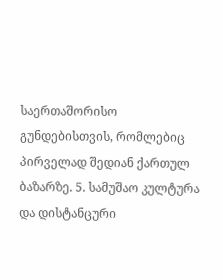საერთაშორისო გუნდებისთვის, რომლებიც პირველად შედიან ქართულ ბაზარზე. 5. სამუშაო კულტურა და დისტანცური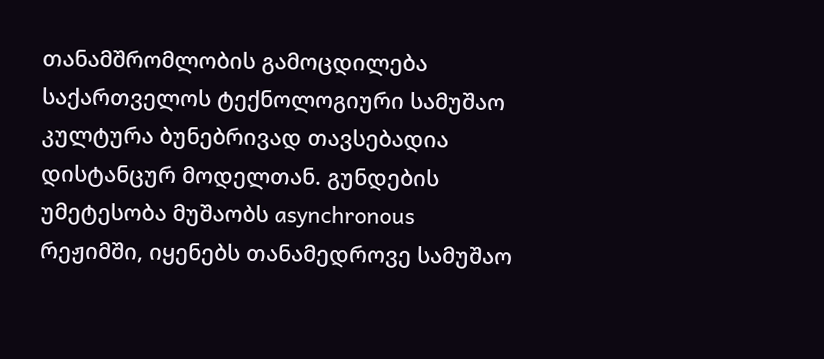თანამშრომლობის გამოცდილება საქართველოს ტექნოლოგიური სამუშაო კულტურა ბუნებრივად თავსებადია დისტანცურ მოდელთან. გუნდების უმეტესობა მუშაობს asynchronous რეჟიმში, იყენებს თანამედროვე სამუშაო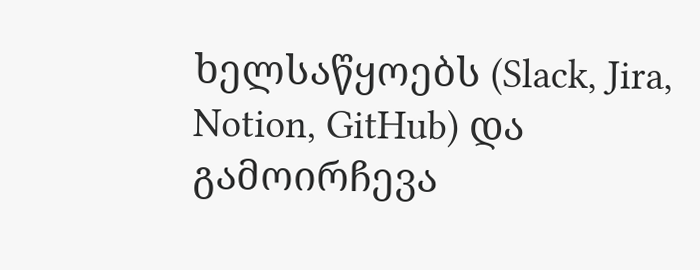ხელსაწყოებს (Slack, Jira, Notion, GitHub) და გამოირჩევა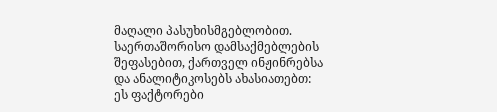მაღალი პასუხისმგებლობით. საერთაშორისო დამსაქმებლების შეფასებით, ქართველ ინჟინრებსა და ანალიტიკოსებს ახასიათებთ: ეს ფაქტორები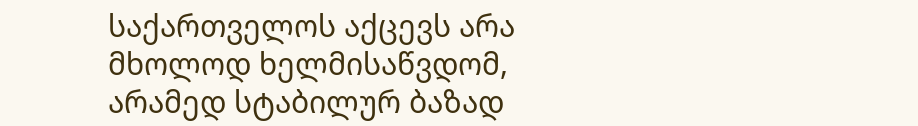საქართველოს აქცევს არა მხოლოდ ხელმისაწვდომ, არამედ სტაბილურ ბაზად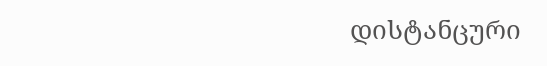დისტანცური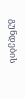გუნდების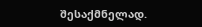შესაქმნელად.